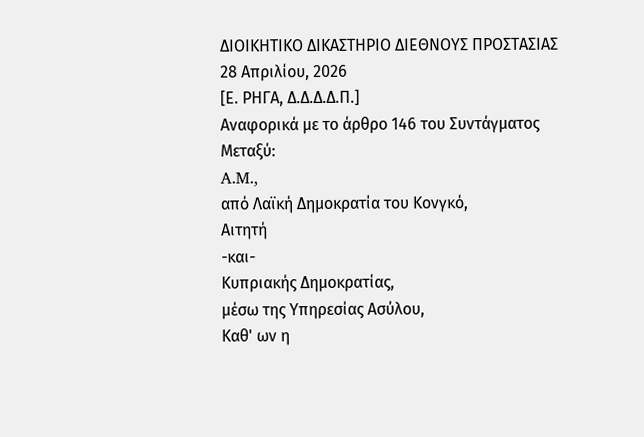ΔΙΟΙΚΗΤΙΚΟ ΔΙΚΑΣΤΗΡΙΟ ΔΙΕΘΝΟΥΣ ΠΡΟΣΤΑΣΙΑΣ
28 Απριλίου, 2026
[Ε. ΡΗΓΑ, Δ.Δ.Δ.Δ.Π.]
Αναφορικά με το άρθρο 146 του Συντάγματος
Μεταξύ:
A.M.,
από Λαϊκή Δημοκρατία του Κονγκό,
Αιτητή
-και-
Κυπριακής Δημοκρατίας,
μέσω της Υπηρεσίας Ασύλου,
Καθ' ων η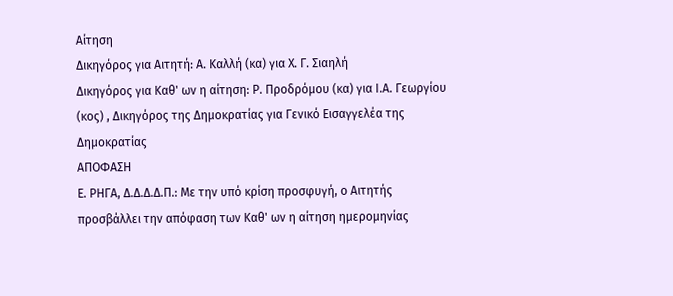Αίτηση
Δικηγόρος για Αιτητή: Α. Καλλή (κα) για Χ. Γ. Σιαηλή
Δικηγόρος για Καθ' ων η αίτηση: Ρ. Προδρόμου (κα) για Ι.Α. Γεωργίου (κος) , Δικηγόρος της Δημοκρατίας για Γενικό Εισαγγελέα της Δημοκρατίας
ΑΠΟΦΑΣΗ
Ε. ΡΗΓΑ, Δ.Δ.Δ.Δ.Π.: Με την υπό κρίση προσφυγή, ο Αιτητής προσβάλλει την απόφαση των Καθ' ων η αίτηση ημερομηνίας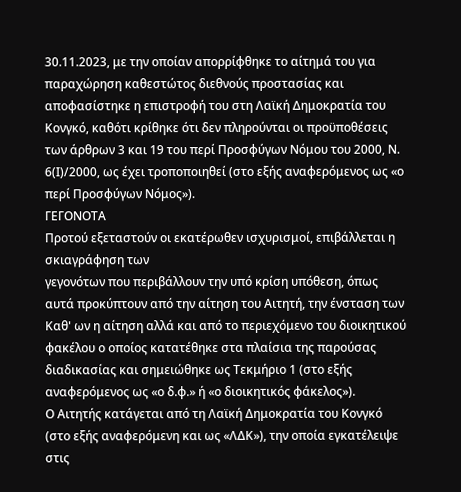30.11.2023, με την οποίαν απορρίφθηκε το αίτημά του για παραχώρηση καθεστώτος διεθνούς προστασίας και αποφασίστηκε η επιστροφή του στη Λαϊκή Δημοκρατία του Κονγκό, καθότι κρίθηκε ότι δεν πληρούνται οι προϋποθέσεις των άρθρων 3 και 19 του περί Προσφύγων Νόμου του 2000, Ν. 6(Ι)/2000, ως έχει τροποποιηθεί (στο εξής αναφερόμενος ως «ο περί Προσφύγων Νόμος»).
ΓΕΓΟΝΟΤΑ
Προτού εξεταστούν οι εκατέρωθεν ισχυρισμοί, επιβάλλεται η σκιαγράφηση των
γεγονότων που περιβάλλουν την υπό κρίση υπόθεση, όπως αυτά προκύπτουν από την αίτηση του Αιτητή, την ένσταση των Καθ' ων η αίτηση αλλά και από το περιεχόμενο του διοικητικού φακέλου ο οποίος κατατέθηκε στα πλαίσια της παρούσας διαδικασίας και σημειώθηκε ως Τεκμήριο 1 (στο εξής αναφερόμενος ως «ο δ.φ.» ή «ο διοικητικός φάκελος»).
Ο Αιτητής κατάγεται από τη Λαϊκή Δημοκρατία του Κονγκό (στο εξής αναφερόμενη και ως «ΛΔΚ»), την οποία εγκατέλειψε στις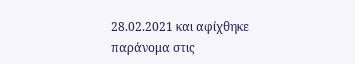28.02.2021 και αφίχθηκε παράνομα στις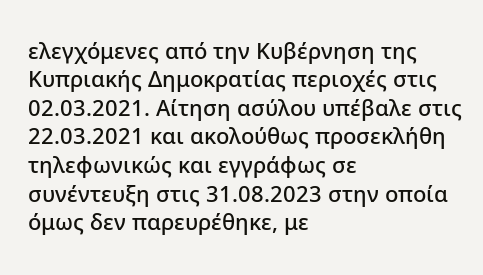ελεγχόμενες από την Κυβέρνηση της Κυπριακής Δημοκρατίας περιοχές στις 02.03.2021. Αίτηση ασύλου υπέβαλε στις 22.03.2021 και ακολούθως προσεκλήθη τηλεφωνικώς και εγγράφως σε συνέντευξη στις 31.08.2023 στην οποία όμως δεν παρευρέθηκε, με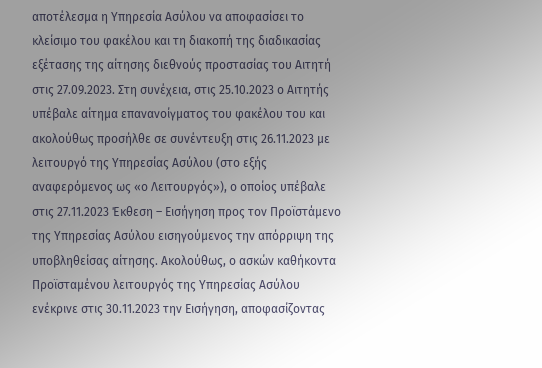αποτέλεσμα η Υπηρεσία Ασύλου να αποφασίσει το κλείσιμο του φακέλου και τη διακοπή της διαδικασίας εξέτασης της αίτησης διεθνούς προστασίας του Αιτητή στις 27.09.2023. Στη συνέχεια, στις 25.10.2023 ο Αιτητής υπέβαλε αίτημα επανανοίγματος του φακέλου του και ακολούθως προσήλθε σε συνέντευξη στις 26.11.2023 με λειτουργό της Υπηρεσίας Ασύλου (στο εξής αναφερόμενος ως «ο Λειτουργός»), ο οποίος υπέβαλε στις 27.11.2023 Έκθεση – Εισήγηση προς τον Προϊστάμενο της Υπηρεσίας Ασύλου εισηγούμενος την απόρριψη της υποβληθείσας αίτησης. Ακολούθως, ο ασκών καθήκοντα Προϊσταμένου λειτουργός της Υπηρεσίας Ασύλου ενέκρινε στις 30.11.2023 την Εισήγηση, αποφασίζοντας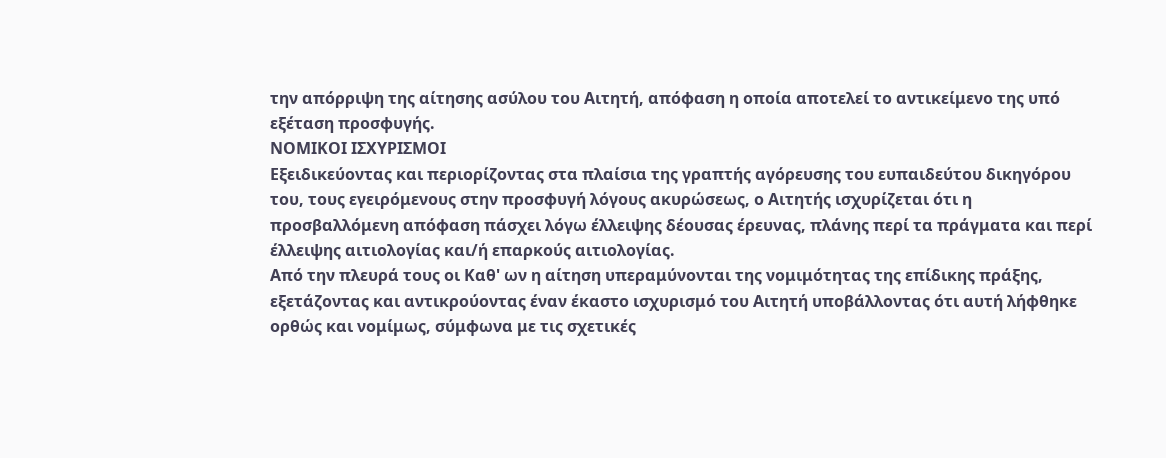την απόρριψη της αίτησης ασύλου του Αιτητή, απόφαση η οποία αποτελεί το αντικείμενο της υπό εξέταση προσφυγής.
ΝΟΜΙΚΟΙ ΙΣΧΥΡΙΣΜΟΙ
Εξειδικεύοντας και περιορίζοντας στα πλαίσια της γραπτής αγόρευσης του ευπαιδεύτου δικηγόρου του, τους εγειρόμενους στην προσφυγή λόγους ακυρώσεως, ο Αιτητής ισχυρίζεται ότι η προσβαλλόμενη απόφαση πάσχει λόγω έλλειψης δέουσας έρευνας, πλάνης περί τα πράγματα και περί έλλειψης αιτιολογίας και/ή επαρκούς αιτιολογίας.
Από την πλευρά τους οι Καθ' ων η αίτηση υπεραμύνονται της νομιμότητας της επίδικης πράξης, εξετάζοντας και αντικρούοντας έναν έκαστο ισχυρισμό του Αιτητή υποβάλλοντας ότι αυτή λήφθηκε ορθώς και νομίμως, σύμφωνα με τις σχετικές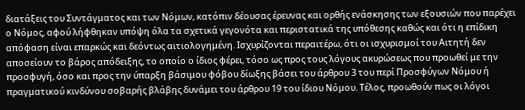διατάξεις του Συντάγματος και των Νόμων, κατόπιν δέουσας έρευνας και ορθής ενάσκησης των εξουσιών που παρέχει ο Νόμος, αφού λήφθηκαν υπόψη όλα τα σχετικά γεγονότα και περιστατικά της υπόθεσης καθώς και ότι η επίδικη απόφαση είναι επαρκώς και δεόντως αιτιολογημένη. Ισχυρίζονται περαιτέρω, ότι οι ισχυρισμοί του Αιτητή δεν αποσείουν το βάρος απόδειξης, το οποίο ο ίδιος φέρει, τόσο ως προς τους λόγους ακυρώσεως που προωθεί με την προσφυγή, όσο και προς την ύπαρξη βάσιμου φόβου δίωξης βάσει του άρθρου 3 του περί Προσφύγων Νόμου ή πραγματικού κινδύνου σοβαρής βλάβης δυνάμει του άρθρου 19 του ίδιου Νόμου. Τέλος, προωθούν πως οι λόγοι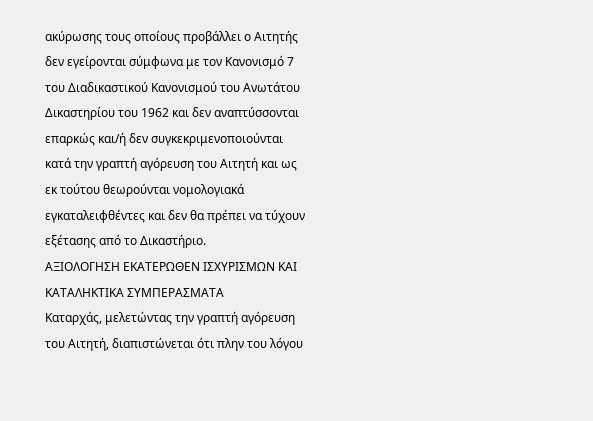ακύρωσης τους οποίους προβάλλει ο Αιτητής δεν εγείρονται σύμφωνα με τον Κανονισμό 7 του Διαδικαστικού Κανονισμού του Ανωτάτου Δικαστηρίου του 1962 και δεν αναπτύσσονται επαρκώς και/ή δεν συγκεκριμενοποιούνται κατά την γραπτή αγόρευση του Αιτητή και ως εκ τούτου θεωρούνται νομολογιακά εγκαταλειφθέντες και δεν θα πρέπει να τύχουν εξέτασης από το Δικαστήριο.
ΑΞΙΟΛΟΓΗΣΗ ΕΚΑΤΕΡΩΘΕΝ ΙΣΧΥΡΙΣΜΩΝ ΚΑΙ ΚΑΤΑΛΗΚΤΙΚΑ ΣΥΜΠΕΡΑΣΜΑΤΑ
Καταρχάς, μελετώντας την γραπτή αγόρευση του Αιτητή, διαπιστώνεται ότι πλην του λόγου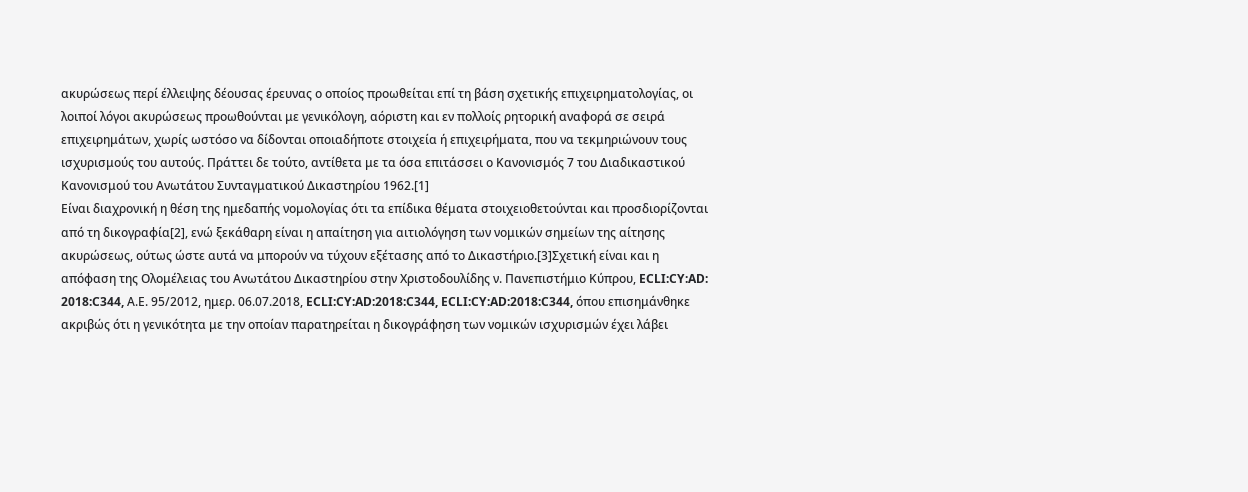ακυρώσεως περί έλλειψης δέουσας έρευνας ο οποίος προωθείται επί τη βάση σχετικής επιχειρηματολογίας, οι λοιποί λόγοι ακυρώσεως προωθούνται με γενικόλογη, αόριστη και εν πολλοίς ρητορική αναφορά σε σειρά επιχειρημάτων, χωρίς ωστόσο να δίδονται οποιαδήποτε στοιχεία ή επιχειρήματα, που να τεκμηριώνουν τους ισχυρισμούς του αυτούς. Πράττει δε τούτο, αντίθετα με τα όσα επιτάσσει ο Κανονισμός 7 του Διαδικαστικού Κανονισμού του Ανωτάτου Συνταγματικού Δικαστηρίου 1962.[1]
Είναι διαχρονική η θέση της ημεδαπής νομολογίας ότι τα επίδικα θέματα στοιχειοθετούνται και προσδιορίζονται από τη δικογραφία[2], ενώ ξεκάθαρη είναι η απαίτηση για αιτιολόγηση των νομικών σημείων της αίτησης ακυρώσεως, ούτως ώστε αυτά να μπορούν να τύχουν εξέτασης από το Δικαστήριο.[3]Σχετική είναι και η απόφαση της Ολομέλειας του Ανωτάτου Δικαστηρίου στην Χριστοδουλίδης ν. Πανεπιστήμιο Κύπρου, ECLI:CY:AD: 2018:C344, Α.Ε. 95/2012, ημερ. 06.07.2018, ECLI:CY:AD:2018:C344, ECLI:CY:AD:2018:C344, όπου επισημάνθηκε ακριβώς ότι η γενικότητα με την οποίαν παρατηρείται η δικογράφηση των νομικών ισχυρισμών έχει λάβει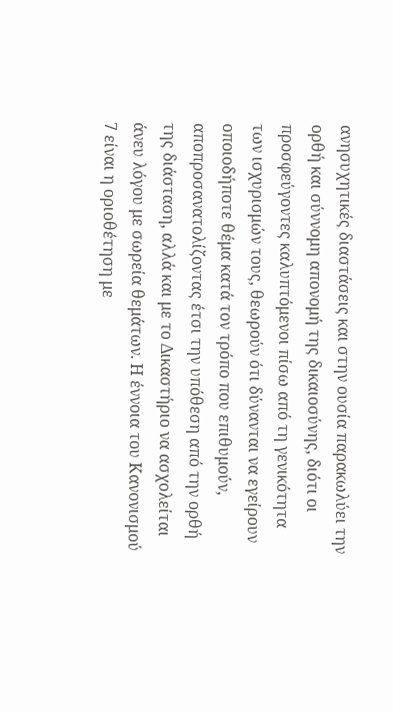ανησυχητικές διαστάσεις και στην ουσία παρακωλύει την ορθή και σύννομη απονομή της δικαιοσύνης, διότι οι προσφεύγοντες καλυπτόμενοι πίσω από τη γενικότητα των ισχυρισμών τους, θεωρούν ότι δύνανται να εγείρουν οποιοδήποτε θέμα κατά τον τρόπο που επιθυμούν, αποπροσανατολίζοντας έτσι την υπόθεση από την ορθή της διάσταση, αλλά και με το Δικαστήριο να ασχολείται άνευ λόγου με σωρεία θεμάτων. Η έννοια του Κανονισμού 7 είναι η οριοθέτηση με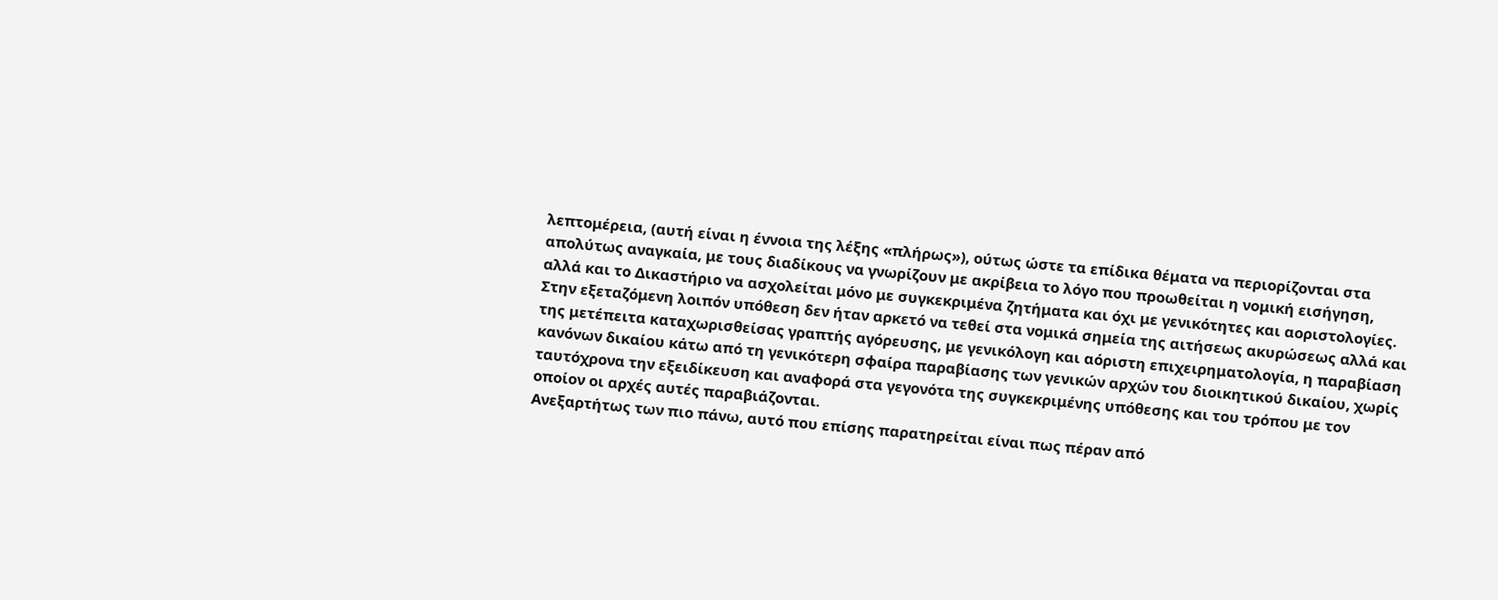λεπτομέρεια, (αυτή είναι η έννοια της λέξης «πλήρως»), ούτως ώστε τα επίδικα θέματα να περιορίζονται στα απολύτως αναγκαία, με τους διαδίκους να γνωρίζουν με ακρίβεια το λόγο που προωθείται η νομική εισήγηση, αλλά και το Δικαστήριο να ασχολείται μόνο με συγκεκριμένα ζητήματα και όχι με γενικότητες και αοριστολογίες.
Στην εξεταζόμενη λοιπόν υπόθεση δεν ήταν αρκετό να τεθεί στα νομικά σημεία της αιτήσεως ακυρώσεως αλλά και της μετέπειτα καταχωρισθείσας γραπτής αγόρευσης, με γενικόλογη και αόριστη επιχειρηματολογία, η παραβίαση κανόνων δικαίου κάτω από τη γενικότερη σφαίρα παραβίασης των γενικών αρχών του διοικητικού δικαίου, χωρίς ταυτόχρονα την εξειδίκευση και αναφορά στα γεγονότα της συγκεκριμένης υπόθεσης και του τρόπου με τον οποίον οι αρχές αυτές παραβιάζονται.
Ανεξαρτήτως των πιο πάνω, αυτό που επίσης παρατηρείται είναι πως πέραν από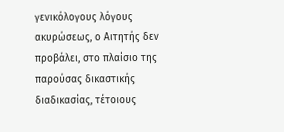γενικόλογους λόγους ακυρώσεως, ο Αιτητής δεν προβάλει, στο πλαίσιο της παρούσας δικαστικής διαδικασίας, τέτοιους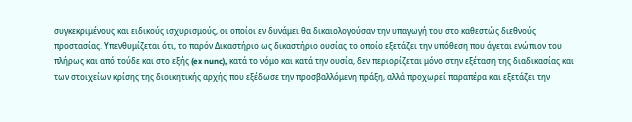συγκεκριμένους και ειδικούς ισχυρισμούς, οι οποίοι εν δυνάμει θα δικαιολογούσαν την υπαγωγή του στο καθεστώς διεθνούς προστασίας. Υπενθυμίζεται ότι, το παρόν Δικαστήριο ως δικαστήριο ουσίας το οποίο εξετάζει την υπόθεση που άγεται ενώπιον του πλήρως και από τούδε και στο εξής (ex nunc), κατά το νόμο και κατά την ουσία, δεν περιορίζεται μόνο στην εξέταση της διαδικασίας και των στοιχείων κρίσης της διοικητικής αρχής που εξέδωσε την προσβαλλόμενη πράξη, αλλά προχωρεί παραπέρα και εξετάζει την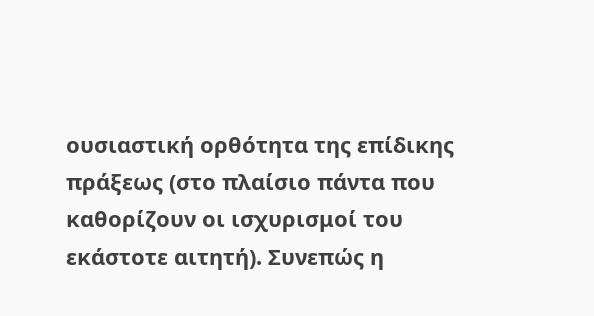ουσιαστική ορθότητα της επίδικης πράξεως (στο πλαίσιο πάντα που καθορίζουν οι ισχυρισμοί του εκάστοτε αιτητή). Συνεπώς η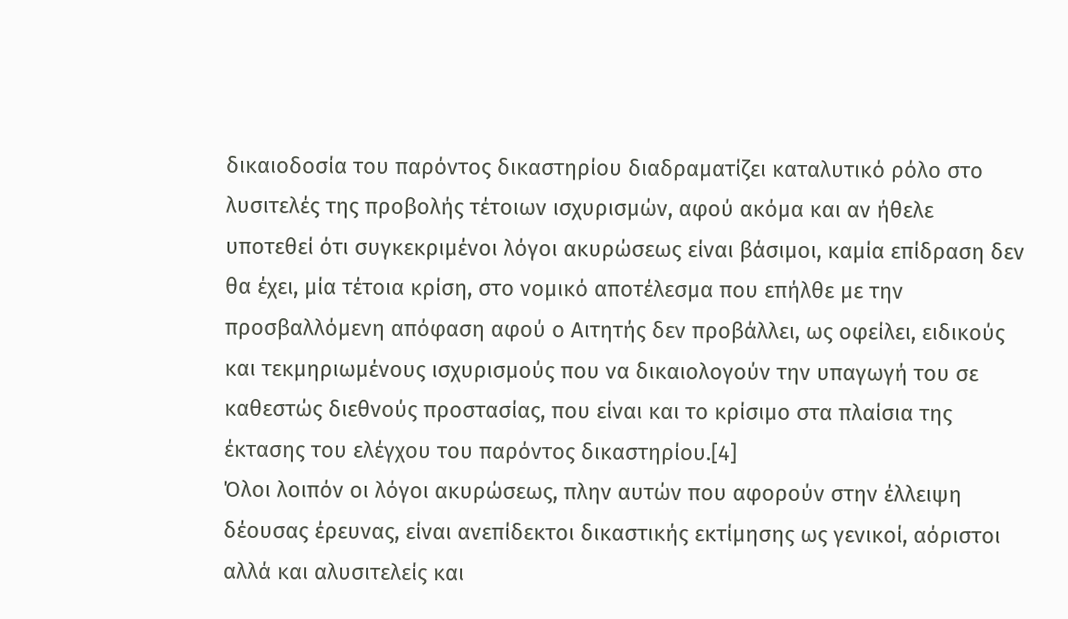δικαιοδοσία του παρόντος δικαστηρίου διαδραματίζει καταλυτικό ρόλο στο λυσιτελές της προβολής τέτοιων ισχυρισμών, αφού ακόμα και αν ήθελε υποτεθεί ότι συγκεκριμένοι λόγοι ακυρώσεως είναι βάσιμοι, καμία επίδραση δεν θα έχει, μία τέτοια κρίση, στο νομικό αποτέλεσμα που επήλθε με την προσβαλλόμενη απόφαση αφού ο Αιτητής δεν προβάλλει, ως οφείλει, ειδικούς και τεκμηριωμένους ισχυρισμούς που να δικαιολογούν την υπαγωγή του σε καθεστώς διεθνούς προστασίας, που είναι και το κρίσιμο στα πλαίσια της έκτασης του ελέγχου του παρόντος δικαστηρίου.[4]
Όλοι λοιπόν οι λόγοι ακυρώσεως, πλην αυτών που αφορούν στην έλλειψη δέουσας έρευνας, είναι ανεπίδεκτοι δικαστικής εκτίμησης ως γενικοί, αόριστοι αλλά και αλυσιτελείς και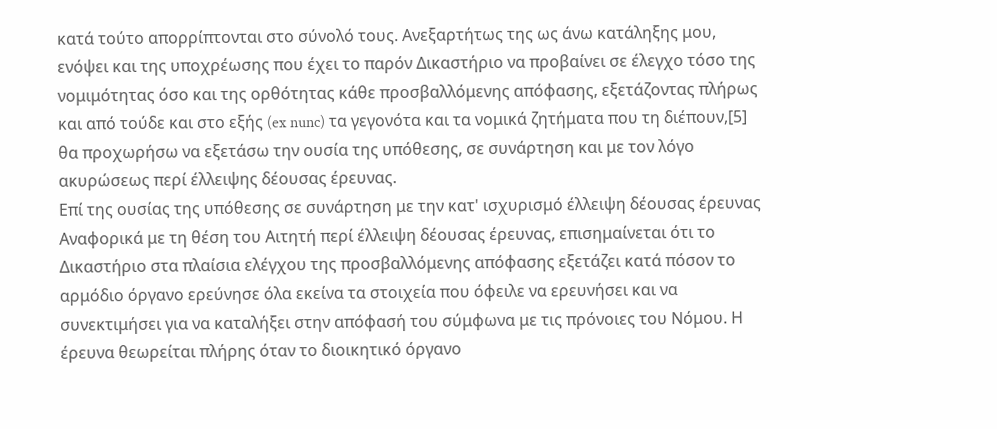κατά τούτο απορρίπτονται στο σύνολό τους. Ανεξαρτήτως της ως άνω κατάληξης μου, ενόψει και της υποχρέωσης που έχει το παρόν Δικαστήριο να προβαίνει σε έλεγχο τόσο της νομιμότητας όσο και της ορθότητας κάθε προσβαλλόμενης απόφασης, εξετάζοντας πλήρως και από τούδε και στο εξής (ex nunc) τα γεγονότα και τα νομικά ζητήματα που τη διέπουν,[5] θα προχωρήσω να εξετάσω την ουσία της υπόθεσης, σε συνάρτηση και με τον λόγο ακυρώσεως περί έλλειψης δέουσας έρευνας.
Επί της ουσίας της υπόθεσης σε συνάρτηση με την κατ' ισχυρισμό έλλειψη δέουσας έρευνας
Αναφορικά με τη θέση του Αιτητή περί έλλειψη δέουσας έρευνας, επισημαίνεται ότι το Δικαστήριο στα πλαίσια ελέγχου της προσβαλλόμενης απόφασης εξετάζει κατά πόσον το αρμόδιο όργανο ερεύνησε όλα εκείνα τα στοιχεία που όφειλε να ερευνήσει και να συνεκτιμήσει για να καταλήξει στην απόφασή του σύμφωνα με τις πρόνοιες του Νόμου. Η έρευνα θεωρείται πλήρης όταν το διοικητικό όργανο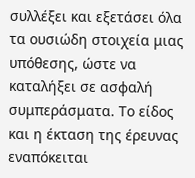συλλέξει και εξετάσει όλα τα ουσιώδη στοιχεία μιας υπόθεσης, ώστε να καταλήξει σε ασφαλή συμπεράσματα. Το είδος και η έκταση της έρευνας εναπόκειται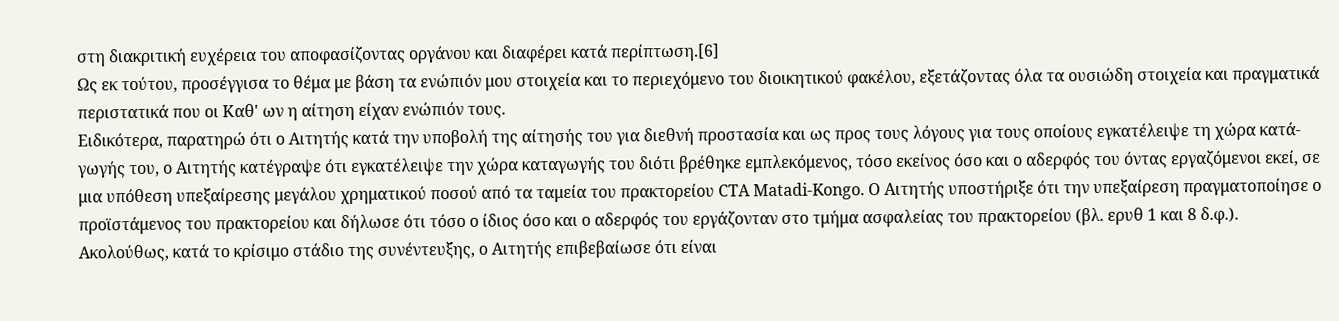στη διακριτική ευχέρεια του αποφασίζοντας οργάνου και διαφέρει κατά περίπτωση.[6]
Ως εκ τούτου, προσέγγισα το θέμα με βάση τα ενώπιόν μου στοιχεία και το περιεχόμενο του διοικητικού φακέλου, εξετάζοντας όλα τα ουσιώδη στοιχεία και πραγματικά περιστατικά που οι Καθ' ων η αίτηση είχαν ενώπιόν τους.
Ειδικότερα, παρατηρώ ότι ο Αιτητής κατά την υποβολή της αίτησής του για διεθνή προστασία και ως προς τους λόγους για τους οποίους εγκατέλειψε τη χώρα κατά-γωγής του, ο Αιτητής κατέγραψε ότι εγκατέλειψε την χώρα καταγωγής του διότι βρέθηκε εμπλεκόμενος, τόσο εκείνος όσο και ο αδερφός του όντας εργαζόμενοι εκεί, σε μια υπόθεση υπεξαίρεσης μεγάλου χρηματικού ποσού από τα ταμεία του πρακτορείου CTA Matadi-Kongo. Ο Αιτητής υποστήριξε ότι την υπεξαίρεση πραγματοποίησε ο προϊστάμενος του πρακτορείου και δήλωσε ότι τόσο ο ίδιος όσο και ο αδερφός του εργάζονταν στο τμήμα ασφαλείας του πρακτορείου (βλ. ερυθ 1 και 8 δ.φ.).
Ακολούθως, κατά το κρίσιμο στάδιο της συνέντευξης, ο Αιτητής επιβεβαίωσε ότι είναι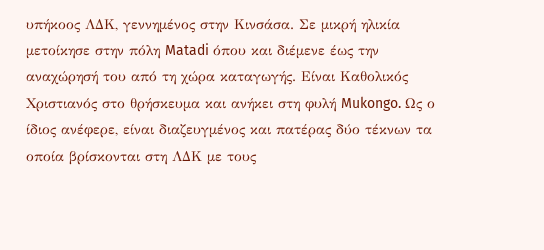υπήκοος ΛΔΚ, γεννημένος στην Κινσάσα. Σε μικρή ηλικία μετοίκησε στην πόλη Matadi όπου και διέμενε έως την αναχώρησή του από τη χώρα καταγωγής. Είναι Καθολικός Χριστιανός στο θρήσκευμα και ανήκει στη φυλή Mukongo. Ως ο ίδιος ανέφερε, είναι διαζευγμένος και πατέρας δύο τέκνων τα οποία βρίσκονται στη ΛΔΚ με τους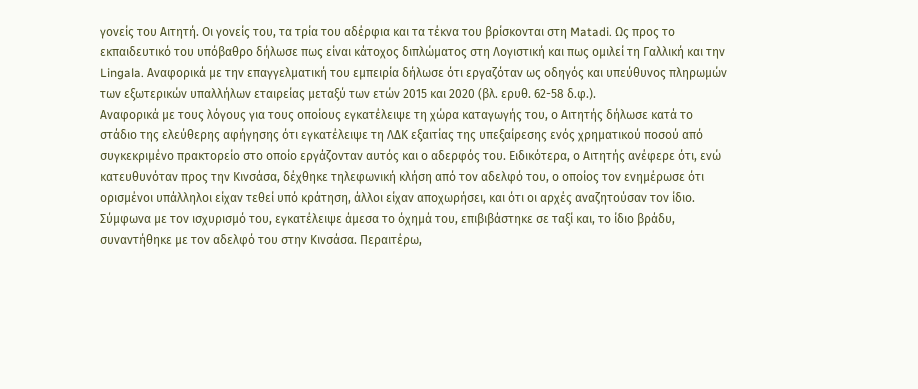γονείς του Αιτητή. Οι γονείς του, τα τρία του αδέρφια και τα τέκνα του βρίσκονται στη Matadi. Ως προς το εκπαιδευτικό του υπόβαθρο δήλωσε πως είναι κάτοχος διπλώματος στη Λογιστική και πως ομιλεί τη Γαλλική και την Lingala. Αναφορικά με την επαγγελματική του εμπειρία δήλωσε ότι εργαζόταν ως οδηγός και υπεύθυνος πληρωμών των εξωτερικών υπαλλήλων εταιρείας μεταξύ των ετών 2015 και 2020 (βλ. ερυθ. 62-58 δ.φ.).
Αναφορικά με τους λόγους για τους οποίους εγκατέλειψε τη χώρα καταγωγής του, ο Αιτητής δήλωσε κατά το στάδιο της ελεύθερης αφήγησης ότι εγκατέλειψε τη ΛΔΚ εξαιτίας της υπεξαίρεσης ενός χρηματικού ποσού από συγκεκριμένο πρακτορείο στο οποίο εργάζονταν αυτός και ο αδερφός του. Ειδικότερα, ο Αιτητής ανέφερε ότι, ενώ κατευθυνόταν προς την Κινσάσα, δέχθηκε τηλεφωνική κλήση από τον αδελφό του, ο οποίος τον ενημέρωσε ότι ορισμένοι υπάλληλοι είχαν τεθεί υπό κράτηση, άλλοι είχαν αποχωρήσει, και ότι οι αρχές αναζητούσαν τον ίδιο. Σύμφωνα με τον ισχυρισμό του, εγκατέλειψε άμεσα το όχημά του, επιβιβάστηκε σε ταξί και, το ίδιο βράδυ, συναντήθηκε με τον αδελφό του στην Κινσάσα. Περαιτέρω,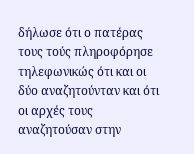δήλωσε ότι ο πατέρας τους τούς πληροφόρησε τηλεφωνικώς ότι και οι δύο αναζητούνταν και ότι οι αρχές τους αναζητούσαν στην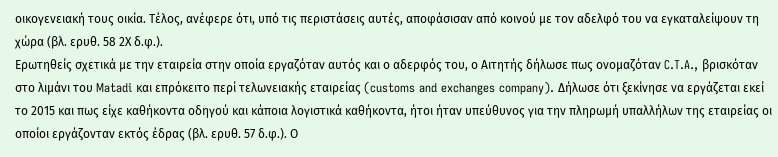οικογενειακή τους οικία. Τέλος, ανέφερε ότι, υπό τις περιστάσεις αυτές, αποφάσισαν από κοινού με τον αδελφό του να εγκαταλείψουν τη χώρα (βλ. ερυθ. 58 2Χ δ.φ.).
Ερωτηθείς σχετικά με την εταιρεία στην οποία εργαζόταν αυτός και ο αδερφός του, ο Αιτητής δήλωσε πως ονομαζόταν C.T.A., βρισκόταν στο λιμάνι του Matadi και επρόκειτο περί τελωνειακής εταιρείας (customs and exchanges company). Δήλωσε ότι ξεκίνησε να εργάζεται εκεί το 2015 και πως είχε καθήκοντα οδηγού και κάποια λογιστικά καθήκοντα, ήτοι ήταν υπεύθυνος για την πληρωμή υπαλλήλων της εταιρείας οι οποίοι εργάζονταν εκτός έδρας (βλ. ερυθ. 57 δ.φ.). Ο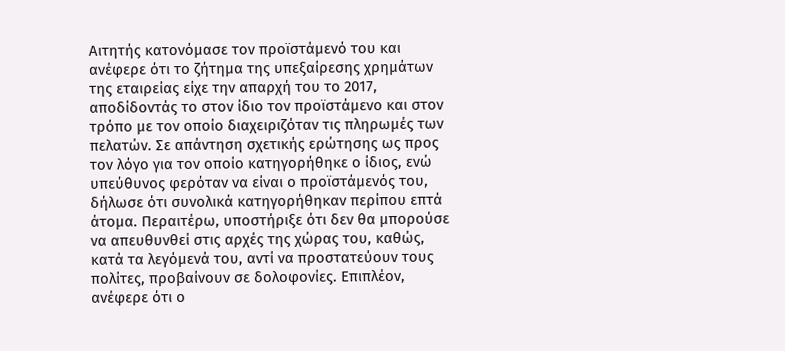Αιτητής κατονόμασε τον προϊστάμενό του και ανέφερε ότι το ζήτημα της υπεξαίρεσης χρημάτων της εταιρείας είχε την απαρχή του το 2017, αποδίδοντάς το στον ίδιο τον προϊστάμενο και στον τρόπο με τον οποίο διαχειριζόταν τις πληρωμές των πελατών. Σε απάντηση σχετικής ερώτησης ως προς τον λόγο για τον οποίο κατηγορήθηκε ο ίδιος, ενώ υπεύθυνος φερόταν να είναι ο προϊστάμενός του, δήλωσε ότι συνολικά κατηγορήθηκαν περίπου επτά άτομα. Περαιτέρω, υποστήριξε ότι δεν θα μπορούσε να απευθυνθεί στις αρχές της χώρας του, καθώς, κατά τα λεγόμενά του, αντί να προστατεύουν τους πολίτες, προβαίνουν σε δολοφονίες. Επιπλέον, ανέφερε ότι ο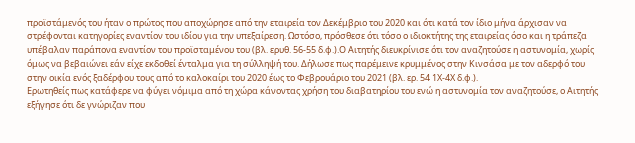προϊστάμενός του ήταν ο πρώτος που αποχώρησε από την εταιρεία τον Δεκέμβριο του 2020 και ότι κατά τον ίδιο μήνα άρχισαν να στρέφονται κατηγορίες εναντίον του ιδίου για την υπεξαίρεση. Ωστόσο, πρόσθεσε ότι τόσο ο ιδιοκτήτης της εταιρείας όσο και η τράπεζα υπέβαλαν παράπονα εναντίον του προϊσταμένου του (βλ. ερυθ. 56-55 δ.φ.).Ο Αιτητής διευκρίνισε ότι τον αναζητούσε η αστυνομία, χωρίς όμως να βεβαιώνει εάν είχε εκδοθεί ένταλμα για τη σύλληψή του. Δήλωσε πως παρέμεινε κρυμμένος στην Κινσάσα με τον αδερφό του στην οικία ενός ξαδέρφου τους από το καλοκαίρι του 2020 έως το Φεβρουάριο του 2021 (βλ. ερ. 54 1Χ-4Χ δ.φ.).
Ερωτηθείς πως κατάφερε να φύγει νόμιμα από τη χώρα κάνοντας χρήση του διαβατηρίου του ενώ η αστυνομία τον αναζητούσε, ο Αιτητής εξήγησε ότι δε γνώριζαν που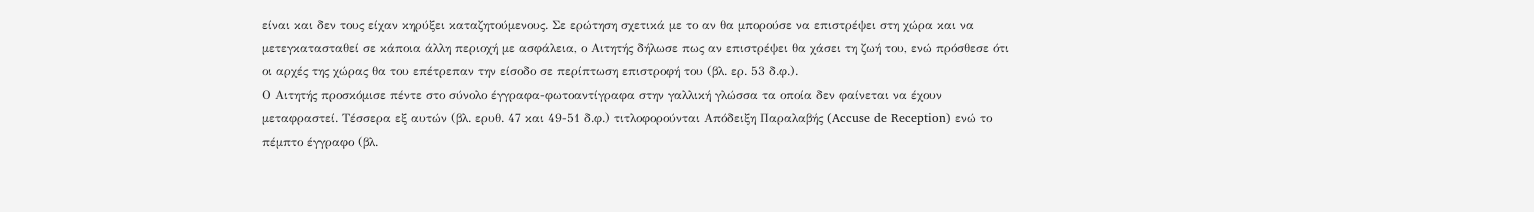είναι και δεν τους είχαν κηρύξει καταζητούμενους. Σε ερώτηση σχετικά με το αν θα μπορούσε να επιστρέψει στη χώρα και να μετεγκατασταθεί σε κάποια άλλη περιοχή με ασφάλεια, ο Αιτητής δήλωσε πως αν επιστρέψει θα χάσει τη ζωή του, ενώ πρόσθεσε ότι οι αρχές της χώρας θα του επέτρεπαν την είσοδο σε περίπτωση επιστροφή του (βλ. ερ. 53 δ.φ.).
Ο Αιτητής προσκόμισε πέντε στο σύνολο έγγραφα-φωτοαντίγραφα στην γαλλική γλώσσα τα οποία δεν φαίνεται να έχουν μεταφραστεί. Τέσσερα εξ αυτών (βλ. ερυθ. 47 και 49-51 δ.φ.) τιτλοφορούνται Απόδειξη Παραλαβής (Accuse de Reception) ενώ το πέμπτο έγγραφο (βλ.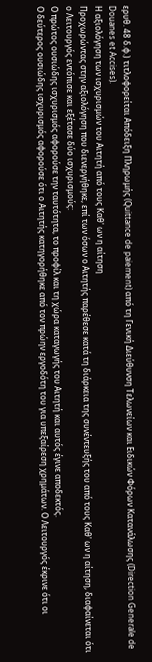ερυθ. 48 δ.φ.) τιτλοφορείται Απόδειξη Πληρωμής (Quittance de paiement) από τη Γενική Διεύθυνση Τελωνείων και Ειδικών Φόρων Κατανάλωσης (Direction Generale de Douanes et Accises).
Η αξιολόγηση των ισχυρισμών του Αιτητή από τους Καθ' ων η αίτηση
Προχωρώντας στην αξιολόγηση που διενεργήθηκε, επί των όσων ο Αιτητής παρέθεσε κατά τη διάρκεια της συνέντευξής του από τους Καθ' ων η αίτηση, διαφαίνεται ότι ο Λειτουργός εντόπισε και εξέτασε δύο ισχυρισμούς:
Ο πρώτος ουσιώδης ισχυρισμός αφορούσε την ταυτότητα, το προφίλ και τη χώρα καταγωγής του Αιτητή και αυτός έγινε αποδεκτός.
Ο δεύτερος ουσιώδης ισχυρισμός αφορούσε ότι ο Αιτητής κατηγορήθηκε από τον πρώην εργοδότη του για υπεξαίρεση χρημάτων. Ο Λειτουργός έκρινε ότι οι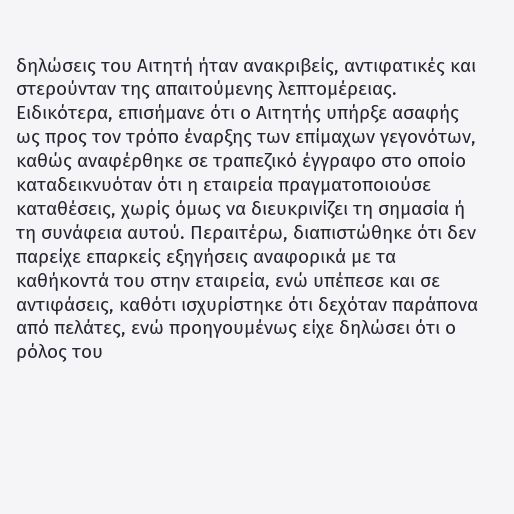δηλώσεις του Αιτητή ήταν ανακριβείς, αντιφατικές και στερούνταν της απαιτούμενης λεπτομέρειας. Ειδικότερα, επισήμανε ότι ο Αιτητής υπήρξε ασαφής ως προς τον τρόπο έναρξης των επίμαχων γεγονότων, καθώς αναφέρθηκε σε τραπεζικό έγγραφο στο οποίο καταδεικνυόταν ότι η εταιρεία πραγματοποιούσε καταθέσεις, χωρίς όμως να διευκρινίζει τη σημασία ή τη συνάφεια αυτού. Περαιτέρω, διαπιστώθηκε ότι δεν παρείχε επαρκείς εξηγήσεις αναφορικά με τα καθήκοντά του στην εταιρεία, ενώ υπέπεσε και σε αντιφάσεις, καθότι ισχυρίστηκε ότι δεχόταν παράπονα από πελάτες, ενώ προηγουμένως είχε δηλώσει ότι ο ρόλος του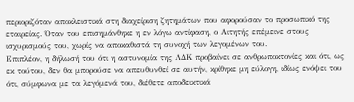περιοριζόταν αποκλειστικά στη διαχείριση ζητημάτων που αφορούσαν το προσωπικό της εταιρείας. Όταν του επισημάνθηκε η εν λόγω αντίφαση, ο Αιτητής επέμεινε στους ισχυρισμούς του, χωρίς να αποκαθιστά τη συνοχή των λεγομένων του.
Επιπλέον, η δήλωσή του ότι η αστυνομία της ΛΔΚ προβαίνει σε ανθρωποκτονίες και ότι, ως εκ τούτου, δεν θα μπορούσε να απευθυνθεί σε αυτήν, κρίθηκε μη εύλογη, ιδίως ενόψει του ότι, σύμφωνα με τα λεγόμενά του, διέθετε αποδεικτικά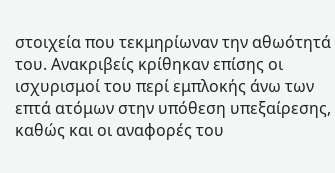στοιχεία που τεκμηρίωναν την αθωότητά του. Ανακριβείς κρίθηκαν επίσης οι ισχυρισμοί του περί εμπλοκής άνω των επτά ατόμων στην υπόθεση υπεξαίρεσης, καθώς και οι αναφορές του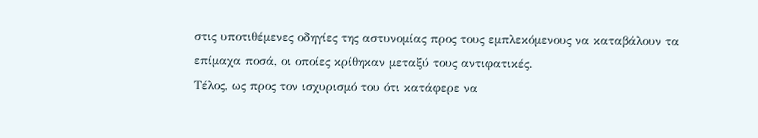στις υποτιθέμενες οδηγίες της αστυνομίας προς τους εμπλεκόμενους να καταβάλουν τα επίμαχα ποσά, οι οποίες κρίθηκαν μεταξύ τους αντιφατικές.
Τέλος, ως προς τον ισχυρισμό του ότι κατάφερε να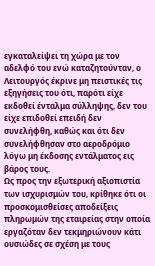εγκαταλείψει τη χώρα με τον αδελφό του ενώ καταζητούνταν, ο Λειτουργός έκρινε μη πειστικές τις εξηγήσεις του ότι, παρότι είχε εκδοθεί ένταλμα σύλληψης, δεν του είχε επιδοθεί επειδή δεν συνελήφθη, καθώς και ότι δεν συνελήφθησαν στο αεροδρόμιο λόγω μη έκδοσης εντάλματος εις βάρος τους.
Ως προς την εξωτερική αξιοπιστία των ισχυρισμών του, κρίθηκε ότι οι προσκομισθείσες αποδείξεις πληρωμών της εταιρείας στην οποία εργαζόταν δεν τεκμηριώνουν κάτι ουσιώδες σε σχέση με τους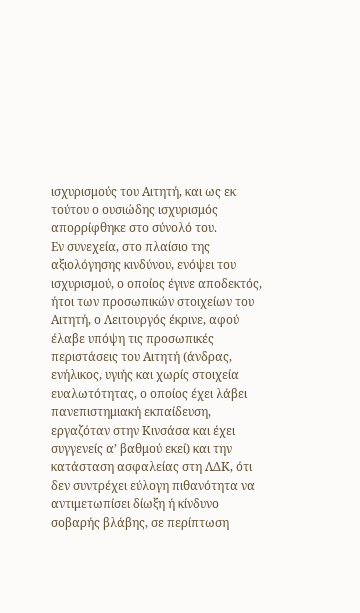ισχυρισμούς του Αιτητή, και ως εκ τούτου ο ουσιώδης ισχυρισμός απορρίφθηκε στο σύνολό του.
Εν συνεχεία, στο πλαίσιο της αξιολόγησης κινδύνου, ενόψει του ισχυρισμού, ο οποίος έγινε αποδεκτός, ήτοι των προσωπικών στοιχείων του Αιτητή, ο Λειτουργός έκρινε, αφού έλαβε υπόψη τις προσωπικές περιστάσεις του Αιτητή (άνδρας, ενήλικος, υγιής και χωρίς στοιχεία ευαλωτότητας, ο οποίος έχει λάβει πανεπιστημιακή εκπαίδευση, εργαζόταν στην Κινσάσα και έχει συγγενείς α’ βαθμού εκεί) και την κατάσταση ασφαλείας στη ΛΔΚ, ότι δεν συντρέχει εύλογη πιθανότητα να αντιμετωπίσει δίωξη ή κίνδυνο σοβαρής βλάβης, σε περίπτωση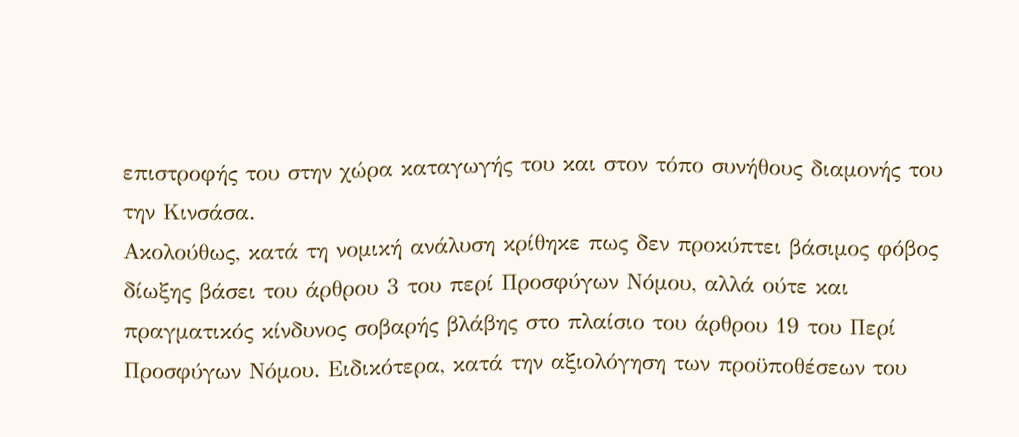επιστροφής του στην χώρα καταγωγής του και στον τόπο συνήθους διαμονής του την Κινσάσα.
Ακολούθως, κατά τη νομική ανάλυση κρίθηκε πως δεν προκύπτει βάσιμος φόβος δίωξης βάσει του άρθρου 3 του περί Προσφύγων Νόμου, αλλά ούτε και πραγματικός κίνδυνος σοβαρής βλάβης στο πλαίσιο του άρθρου 19 του Περί Προσφύγων Νόμου. Ειδικότερα, κατά την αξιολόγηση των προϋποθέσεων του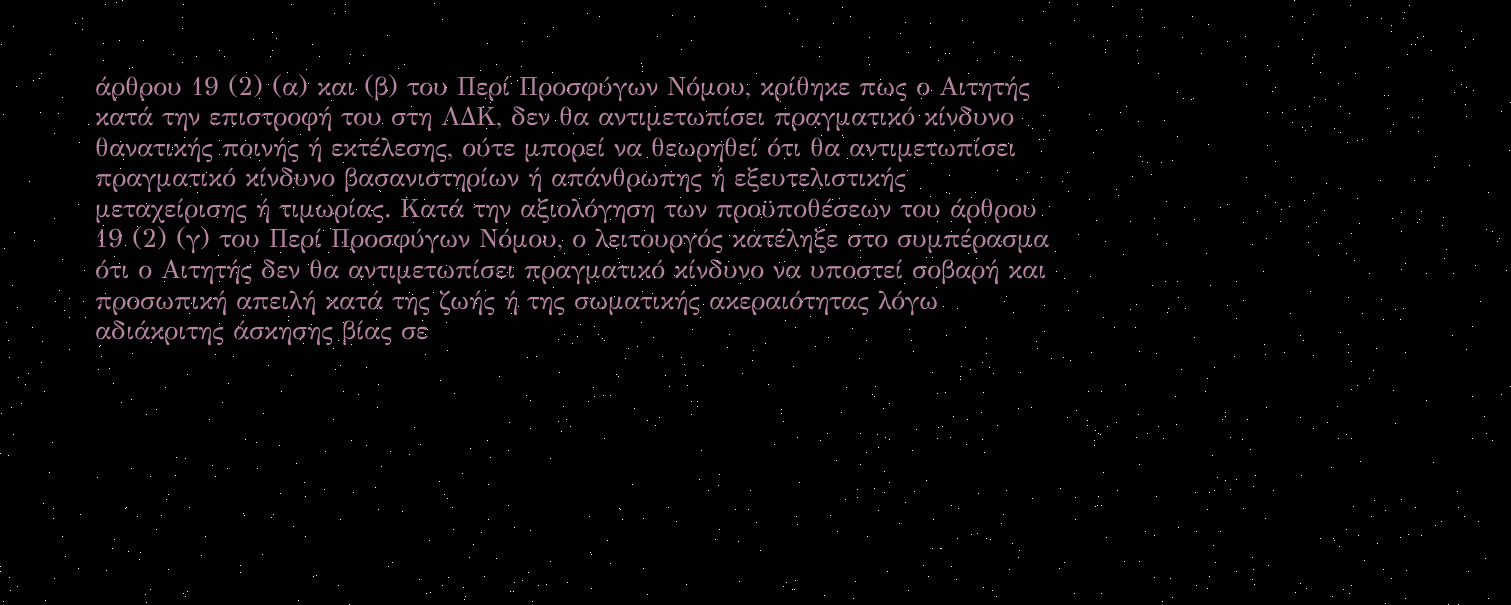άρθρου 19 (2) (α) και (β) του Περί Προσφύγων Νόμου, κρίθηκε πως ο Αιτητής κατά την επιστροφή του στη ΛΔΚ, δεν θα αντιμετωπίσει πραγματικό κίνδυνο θανατικής ποινής ή εκτέλεσης, ούτε μπορεί να θεωρηθεί ότι θα αντιμετωπίσει πραγματικό κίνδυνο βασανιστηρίων ή απάνθρωπης ή εξευτελιστικής μεταχείρισης ή τιμωρίας. Κατά την αξιολόγηση των προϋποθέσεων του άρθρου 19 (2) (γ) του Περί Προσφύγων Νόμου, ο λειτουργός κατέληξε στο συμπέρασμα ότι ο Αιτητής δεν θα αντιμετωπίσει πραγματικό κίνδυνο να υποστεί σοβαρή και προσωπική απειλή κατά της ζωής ή της σωματικής ακεραιότητας λόγω αδιάκριτης άσκησης βίας σε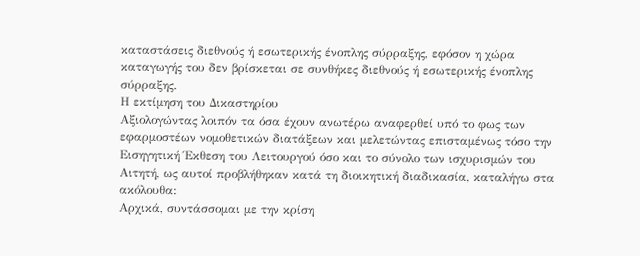καταστάσεις διεθνούς ή εσωτερικής ένοπλης σύρραξης, εφόσον η χώρα καταγωγής του δεν βρίσκεται σε συνθήκες διεθνούς ή εσωτερικής ένοπλης σύρραξης.
Η εκτίμηση του Δικαστηρίου
Αξιολογώντας λοιπόν τα όσα έχουν ανωτέρω αναφερθεί υπό το φως των εφαρμοστέων νομοθετικών διατάξεων και μελετώντας επισταμένως τόσο την Εισηγητική Έκθεση του Λειτουργού όσο και το σύνολο των ισχυρισμών του Αιτητή, ως αυτοί προβλήθηκαν κατά τη διοικητική διαδικασία, καταλήγω στα ακόλουθα:
Αρχικά, συντάσσομαι με την κρίση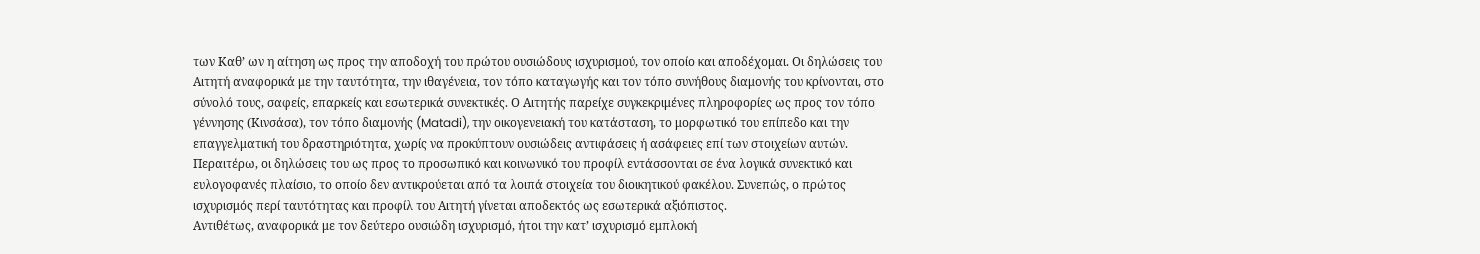των Καθ’ ων η αίτηση ως προς την αποδοχή του πρώτου ουσιώδους ισχυρισμού, τον οποίο και αποδέχομαι. Οι δηλώσεις του Αιτητή αναφορικά με την ταυτότητα, την ιθαγένεια, τον τόπο καταγωγής και τον τόπο συνήθους διαμονής του κρίνονται, στο σύνολό τους, σαφείς, επαρκείς και εσωτερικά συνεκτικές. Ο Αιτητής παρείχε συγκεκριμένες πληροφορίες ως προς τον τόπο γέννησης (Κινσάσα), τον τόπο διαμονής (Matadi), την οικογενειακή του κατάσταση, το μορφωτικό του επίπεδο και την επαγγελματική του δραστηριότητα, χωρίς να προκύπτουν ουσιώδεις αντιφάσεις ή ασάφειες επί των στοιχείων αυτών. Περαιτέρω, οι δηλώσεις του ως προς το προσωπικό και κοινωνικό του προφίλ εντάσσονται σε ένα λογικά συνεκτικό και ευλογοφανές πλαίσιο, το οποίο δεν αντικρούεται από τα λοιπά στοιχεία του διοικητικού φακέλου. Συνεπώς, ο πρώτος ισχυρισμός περί ταυτότητας και προφίλ του Αιτητή γίνεται αποδεκτός ως εσωτερικά αξιόπιστος.
Αντιθέτως, αναφορικά με τον δεύτερο ουσιώδη ισχυρισμό, ήτοι την κατ’ ισχυρισμό εμπλοκή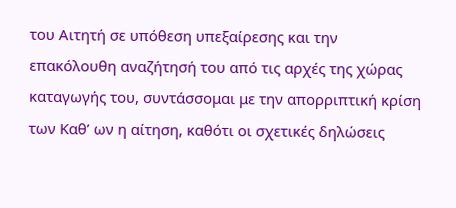του Αιτητή σε υπόθεση υπεξαίρεσης και την επακόλουθη αναζήτησή του από τις αρχές της χώρας καταγωγής του, συντάσσομαι με την απορριπτική κρίση των Καθ’ ων η αίτηση, καθότι οι σχετικές δηλώσεις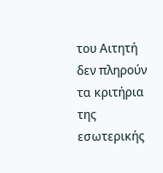του Αιτητή δεν πληρούν τα κριτήρια της εσωτερικής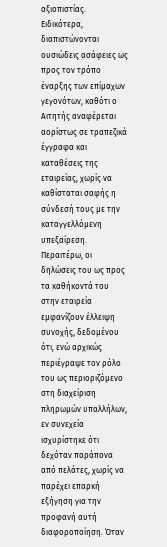αξιοπιστίας.
Ειδικότερα, διαπιστώνονται ουσιώδεις ασάφειες ως προς τον τρόπο έναρξης των επίμαχων γεγονότων, καθότι ο Αιτητής αναφέρεται αορίστως σε τραπεζικά έγγραφα και καταθέσεις της εταιρείας, χωρίς να καθίσταται σαφής η σύνδεσή τους με την καταγγελλόμενη υπεξαίρεση. Περαιτέρω, οι δηλώσεις του ως προς τα καθήκοντά του στην εταιρεία εμφανίζουν έλλειψη συνοχής, δεδομένου ότι, ενώ αρχικώς περιέγραψε τον ρόλο του ως περιοριζόμενο στη διαχείριση πληρωμών υπαλλήλων, εν συνεχεία ισχυρίστηκε ότι δεχόταν παράπονα από πελάτες, χωρίς να παρέχει επαρκή εξήγηση για την προφανή αυτή διαφοροποίηση. Όταν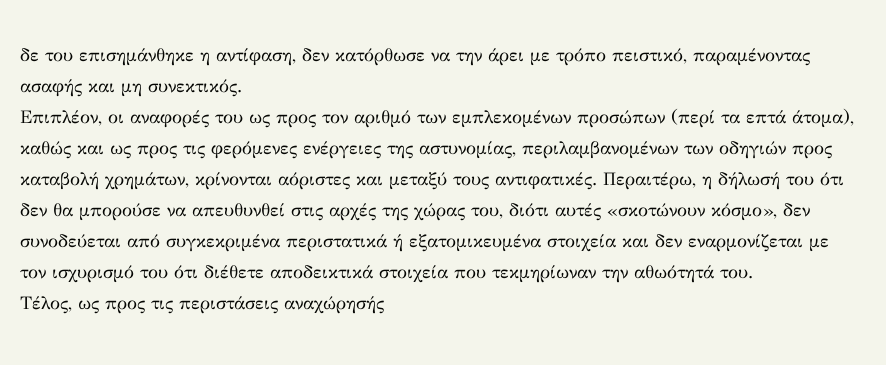δε του επισημάνθηκε η αντίφαση, δεν κατόρθωσε να την άρει με τρόπο πειστικό, παραμένοντας ασαφής και μη συνεκτικός.
Επιπλέον, οι αναφορές του ως προς τον αριθμό των εμπλεκομένων προσώπων (περί τα επτά άτομα), καθώς και ως προς τις φερόμενες ενέργειες της αστυνομίας, περιλαμβανομένων των οδηγιών προς καταβολή χρημάτων, κρίνονται αόριστες και μεταξύ τους αντιφατικές. Περαιτέρω, η δήλωσή του ότι δεν θα μπορούσε να απευθυνθεί στις αρχές της χώρας του, διότι αυτές «σκοτώνουν κόσμο», δεν συνοδεύεται από συγκεκριμένα περιστατικά ή εξατομικευμένα στοιχεία και δεν εναρμονίζεται με τον ισχυρισμό του ότι διέθετε αποδεικτικά στοιχεία που τεκμηρίωναν την αθωότητά του.
Τέλος, ως προς τις περιστάσεις αναχώρησής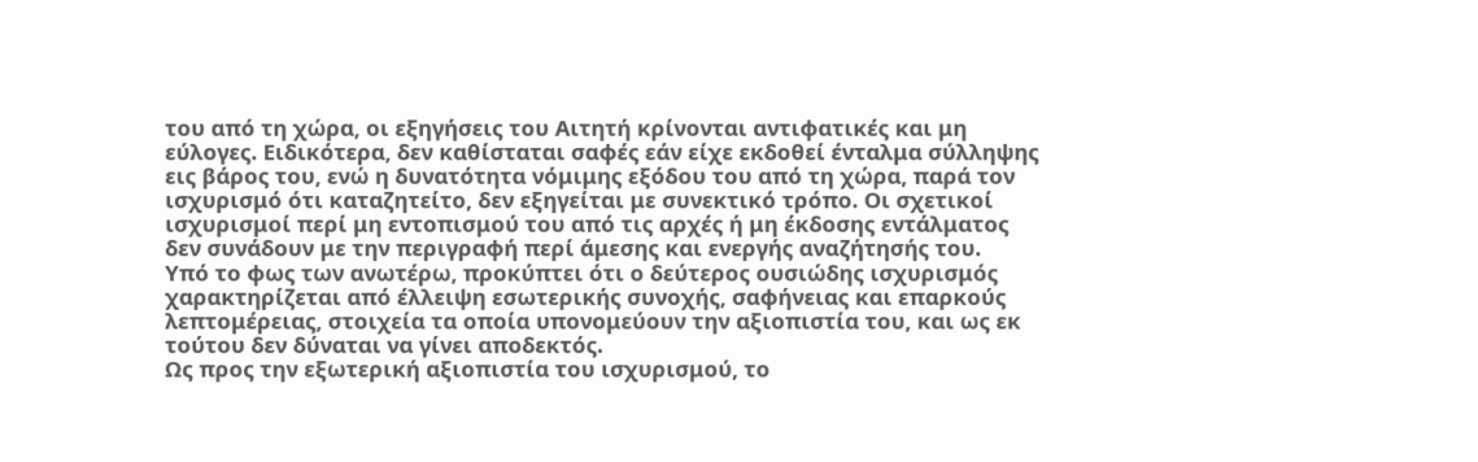του από τη χώρα, οι εξηγήσεις του Αιτητή κρίνονται αντιφατικές και μη εύλογες. Ειδικότερα, δεν καθίσταται σαφές εάν είχε εκδοθεί ένταλμα σύλληψης εις βάρος του, ενώ η δυνατότητα νόμιμης εξόδου του από τη χώρα, παρά τον ισχυρισμό ότι καταζητείτο, δεν εξηγείται με συνεκτικό τρόπο. Οι σχετικοί ισχυρισμοί περί μη εντοπισμού του από τις αρχές ή μη έκδοσης εντάλματος δεν συνάδουν με την περιγραφή περί άμεσης και ενεργής αναζήτησής του.
Υπό το φως των ανωτέρω, προκύπτει ότι ο δεύτερος ουσιώδης ισχυρισμός χαρακτηρίζεται από έλλειψη εσωτερικής συνοχής, σαφήνειας και επαρκούς λεπτομέρειας, στοιχεία τα οποία υπονομεύουν την αξιοπιστία του, και ως εκ τούτου δεν δύναται να γίνει αποδεκτός.
Ως προς την εξωτερική αξιοπιστία του ισχυρισμού, το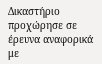Δικαστήριο προχώρησε σε έρευνα αναφορικά με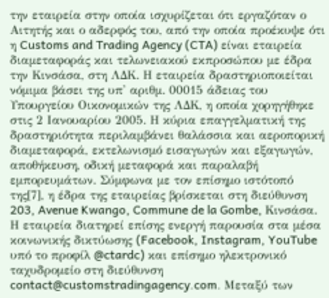την εταιρεία στην οποία ισχυρίζεται ότι εργαζόταν ο Αιτητής και ο αδερφός του, από την οποία προέκυψε ότι η Customs and Trading Agency (CTA) είναι εταιρεία διαμεταφοράς και τελωνειακού εκπροσώπου με έδρα την Κινσάσα, στη ΛΔΚ. Η εταιρεία δραστηριοποιείται νόμιμα βάσει της υπ' αριθμ. 00015 άδειας του Υπουργείου Οικονομικών της ΛΔΚ, η οποία χορηγήθηκε στις 2 Ιανουαρίου 2005. Η κύρια επαγγελματική της δραστηριότητα περιλαμβάνει θαλάσσια και αεροπορική διαμεταφορά, εκτελωνισμό εισαγωγών και εξαγωγών, αποθήκευση, οδική μεταφορά και παραλαβή εμπορευμάτων. Σύμφωνα με τον επίσημο ιστότοπό της[7], η έδρα της εταιρείας βρίσκεται στη διεύθυνση 203, Avenue Kwango, Commune de la Gombe, Κινσάσα. Η εταιρεία διατηρεί επίσης ενεργή παρουσία στα μέσα κοινωνικής δικτύωσης (Facebook, Instagram, YouTube υπό το προφίλ @ctardc) και επίσημο ηλεκτρονικό ταχυδρομείο στη διεύθυνση contact@customstradingagency.com. Μεταξύ των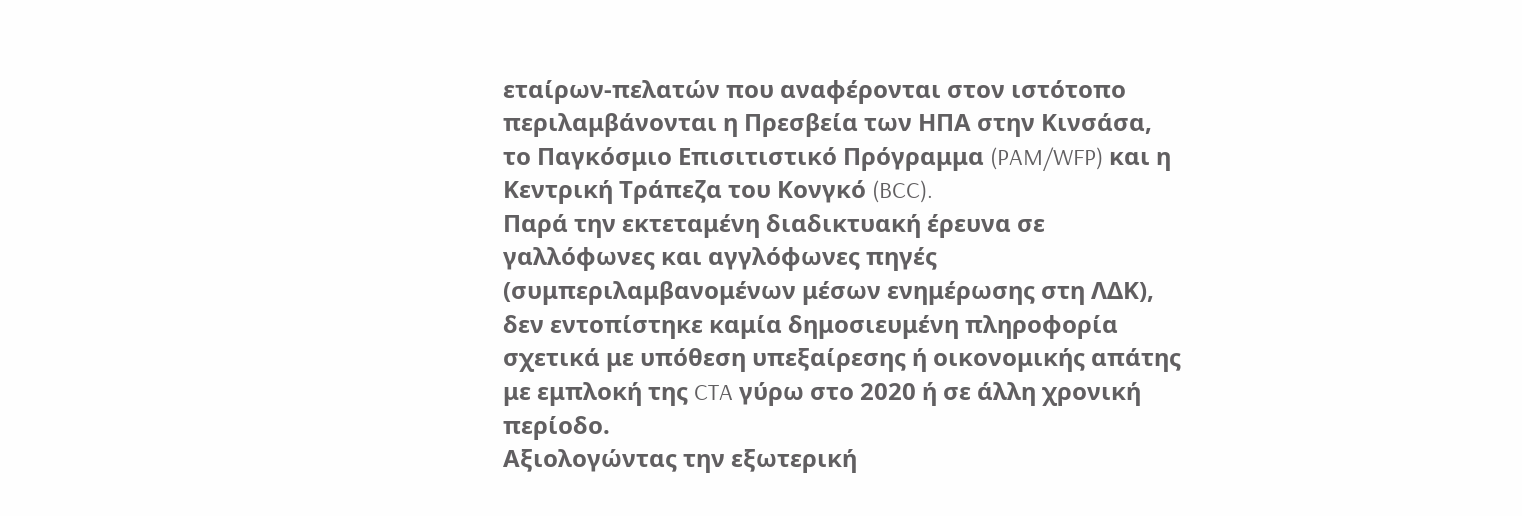εταίρων-πελατών που αναφέρονται στον ιστότοπο περιλαμβάνονται η Πρεσβεία των ΗΠΑ στην Κινσάσα, το Παγκόσμιο Επισιτιστικό Πρόγραμμα (PAM/WFP) και η Κεντρική Τράπεζα του Κονγκό (BCC).
Παρά την εκτεταμένη διαδικτυακή έρευνα σε γαλλόφωνες και αγγλόφωνες πηγές (συμπεριλαμβανομένων μέσων ενημέρωσης στη ΛΔΚ), δεν εντοπίστηκε καμία δημοσιευμένη πληροφορία σχετικά με υπόθεση υπεξαίρεσης ή οικονομικής απάτης με εμπλοκή της CTA γύρω στο 2020 ή σε άλλη χρονική περίοδο.
Αξιολογώντας την εξωτερική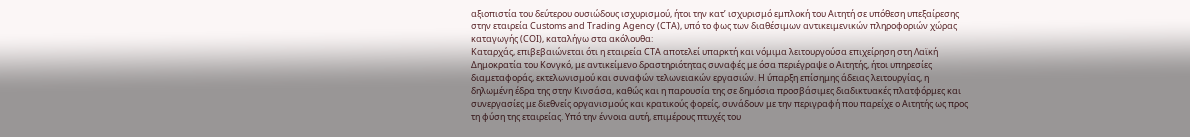αξιοπιστία του δεύτερου ουσιώδους ισχυρισμού, ήτοι την κατ’ ισχυρισμό εμπλοκή του Αιτητή σε υπόθεση υπεξαίρεσης στην εταιρεία Customs and Trading Agency (CTA), υπό το φως των διαθέσιμων αντικειμενικών πληροφοριών χώρας καταγωγής (COI), καταλήγω στα ακόλουθα:
Καταρχάς, επιβεβαιώνεται ότι η εταιρεία CTA αποτελεί υπαρκτή και νόμιμα λειτουργούσα επιχείρηση στη Λαϊκή Δημοκρατία του Κονγκό, με αντικείμενο δραστηριότητας συναφές με όσα περιέγραψε ο Αιτητής, ήτοι υπηρεσίες διαμεταφοράς, εκτελωνισμού και συναφών τελωνειακών εργασιών. Η ύπαρξη επίσημης άδειας λειτουργίας, η δηλωμένη έδρα της στην Κινσάσα, καθώς και η παρουσία της σε δημόσια προσβάσιμες διαδικτυακές πλατφόρμες και συνεργασίες με διεθνείς οργανισμούς και κρατικούς φορείς, συνάδουν με την περιγραφή που παρείχε ο Αιτητής ως προς τη φύση της εταιρείας. Υπό την έννοια αυτή, επιμέρους πτυχές του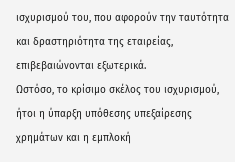ισχυρισμού του, που αφορούν την ταυτότητα και δραστηριότητα της εταιρείας, επιβεβαιώνονται εξωτερικά.
Ωστόσο, το κρίσιμο σκέλος του ισχυρισμού, ήτοι η ύπαρξη υπόθεσης υπεξαίρεσης χρημάτων και η εμπλοκή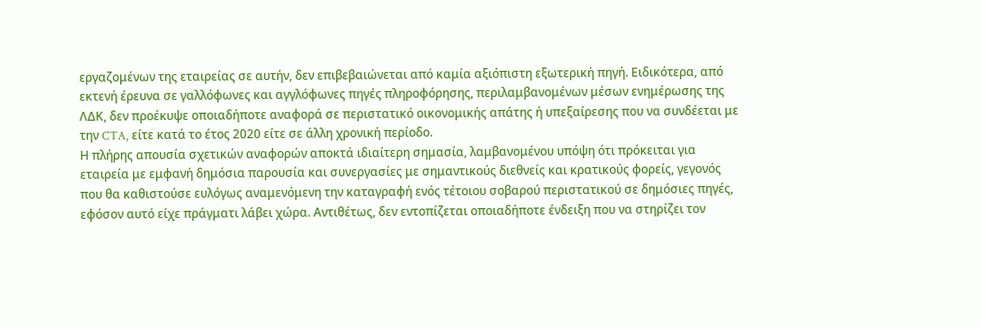εργαζομένων της εταιρείας σε αυτήν, δεν επιβεβαιώνεται από καμία αξιόπιστη εξωτερική πηγή. Ειδικότερα, από εκτενή έρευνα σε γαλλόφωνες και αγγλόφωνες πηγές πληροφόρησης, περιλαμβανομένων μέσων ενημέρωσης της ΛΔΚ, δεν προέκυψε οποιαδήποτε αναφορά σε περιστατικό οικονομικής απάτης ή υπεξαίρεσης που να συνδέεται με την CTA, είτε κατά το έτος 2020 είτε σε άλλη χρονική περίοδο.
Η πλήρης απουσία σχετικών αναφορών αποκτά ιδιαίτερη σημασία, λαμβανομένου υπόψη ότι πρόκειται για εταιρεία με εμφανή δημόσια παρουσία και συνεργασίες με σημαντικούς διεθνείς και κρατικούς φορείς, γεγονός που θα καθιστούσε ευλόγως αναμενόμενη την καταγραφή ενός τέτοιου σοβαρού περιστατικού σε δημόσιες πηγές, εφόσον αυτό είχε πράγματι λάβει χώρα. Αντιθέτως, δεν εντοπίζεται οποιαδήποτε ένδειξη που να στηρίζει τον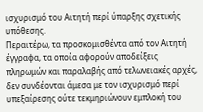ισχυρισμό του Αιτητή περί ύπαρξης σχετικής υπόθεσης.
Περαιτέρω, τα προσκομισθέντα από τον Αιτητή έγγραφα, τα οποία αφορούν αποδείξεις πληρωμών και παραλαβής από τελωνειακές αρχές, δεν συνδέονται άμεσα με τον ισχυρισμό περί υπεξαίρεσης ούτε τεκμηριώνουν εμπλοκή του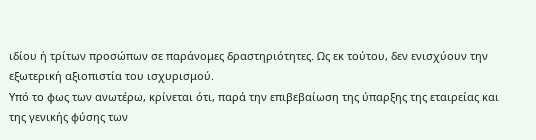ιδίου ή τρίτων προσώπων σε παράνομες δραστηριότητες. Ως εκ τούτου, δεν ενισχύουν την εξωτερική αξιοπιστία του ισχυρισμού.
Υπό το φως των ανωτέρω, κρίνεται ότι, παρά την επιβεβαίωση της ύπαρξης της εταιρείας και της γενικής φύσης των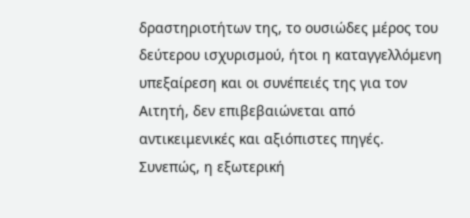δραστηριοτήτων της, το ουσιώδες μέρος του δεύτερου ισχυρισμού, ήτοι η καταγγελλόμενη υπεξαίρεση και οι συνέπειές της για τον Αιτητή, δεν επιβεβαιώνεται από αντικειμενικές και αξιόπιστες πηγές. Συνεπώς, η εξωτερική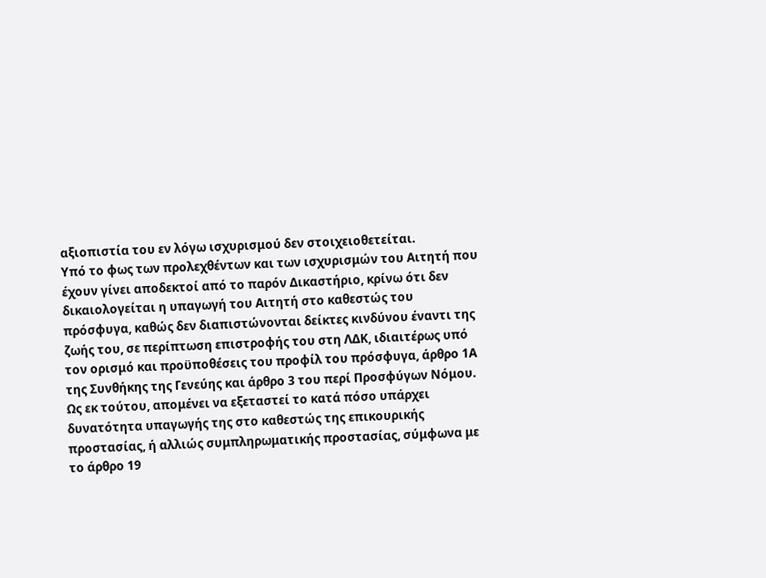αξιοπιστία του εν λόγω ισχυρισμού δεν στοιχειοθετείται.
Υπό το φως των προλεχθέντων και των ισχυρισμών του Αιτητή που έχουν γίνει αποδεκτοί από το παρόν Δικαστήριο, κρίνω ότι δεν δικαιολογείται η υπαγωγή του Αιτητή στο καθεστώς του πρόσφυγα, καθώς δεν διαπιστώνονται δείκτες κινδύνου έναντι της ζωής του, σε περίπτωση επιστροφής του στη ΛΔΚ, ιδιαιτέρως υπό τον ορισμό και προϋποθέσεις του προφίλ του πρόσφυγα, άρθρο 1Α της Συνθήκης της Γενεύης και άρθρο 3 του περί Προσφύγων Νόμου.
Ως εκ τούτου, απομένει να εξεταστεί το κατά πόσο υπάρχει δυνατότητα υπαγωγής της στο καθεστώς της επικουρικής προστασίας, ή αλλιώς συμπληρωματικής προστασίας, σύμφωνα με το άρθρο 19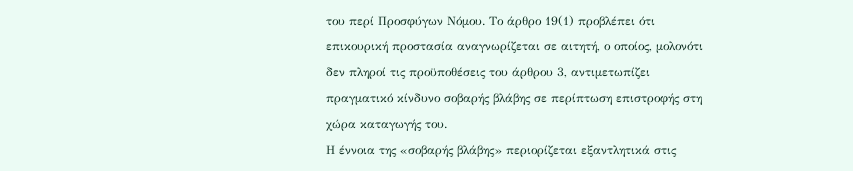του περί Προσφύγων Νόμου. Το άρθρο 19(1) προβλέπει ότι επικουρική προστασία αναγνωρίζεται σε αιτητή, ο οποίος, μολονότι δεν πληροί τις προϋποθέσεις του άρθρου 3, αντιμετωπίζει πραγματικό κίνδυνο σοβαρής βλάβης σε περίπτωση επιστροφής στη χώρα καταγωγής του.
Η έννοια της «σοβαρής βλάβης» περιορίζεται εξαντλητικά στις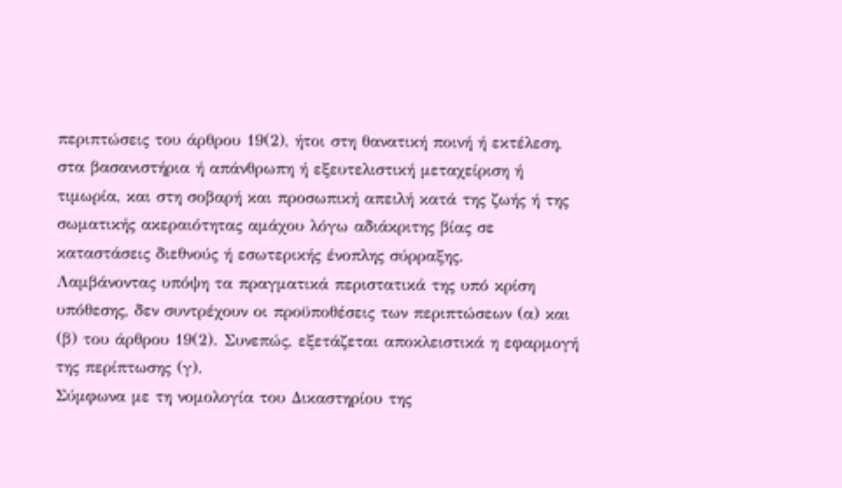περιπτώσεις του άρθρου 19(2), ήτοι στη θανατική ποινή ή εκτέλεση, στα βασανιστήρια ή απάνθρωπη ή εξευτελιστική μεταχείριση ή τιμωρία, και στη σοβαρή και προσωπική απειλή κατά της ζωής ή της σωματικής ακεραιότητας αμάχου λόγω αδιάκριτης βίας σε καταστάσεις διεθνούς ή εσωτερικής ένοπλης σύρραξης.
Λαμβάνοντας υπόψη τα πραγματικά περιστατικά της υπό κρίση υπόθεσης, δεν συντρέχουν οι προϋποθέσεις των περιπτώσεων (α) και (β) του άρθρου 19(2). Συνεπώς, εξετάζεται αποκλειστικά η εφαρμογή της περίπτωσης (γ).
Σύμφωνα με τη νομολογία του Δικαστηρίου της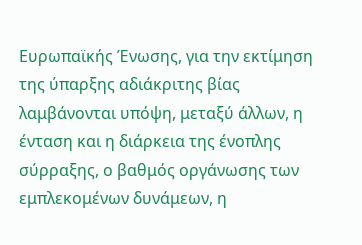Ευρωπαϊκής Ένωσης, για την εκτίμηση της ύπαρξης αδιάκριτης βίας λαμβάνονται υπόψη, μεταξύ άλλων, η ένταση και η διάρκεια της ένοπλης σύρραξης, ο βαθμός οργάνωσης των εμπλεκομένων δυνάμεων, η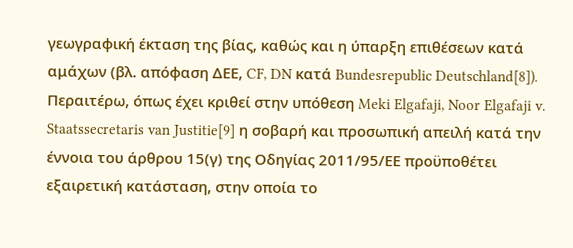γεωγραφική έκταση της βίας, καθώς και η ύπαρξη επιθέσεων κατά αμάχων (βλ. απόφαση ΔΕΕ, CF, DN κατά Bundesrepublic Deutschland[8]). Περαιτέρω, όπως έχει κριθεί στην υπόθεση Meki Elgafaji, Noor Elgafaji v. Staatssecretaris van Justitie[9] η σοβαρή και προσωπική απειλή κατά την έννοια του άρθρου 15(γ) της Οδηγίας 2011/95/ΕΕ προϋποθέτει εξαιρετική κατάσταση, στην οποία το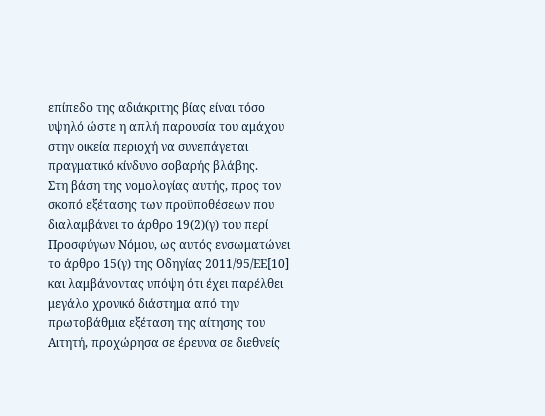επίπεδο της αδιάκριτης βίας είναι τόσο υψηλό ώστε η απλή παρουσία του αμάχου στην οικεία περιοχή να συνεπάγεται πραγματικό κίνδυνο σοβαρής βλάβης.
Στη βάση της νομολογίας αυτής, προς τον σκοπό εξέτασης των προϋποθέσεων που διαλαμβάνει το άρθρο 19(2)(γ) του περί Προσφύγων Νόμου, ως αυτός ενσωματώνει το άρθρο 15(γ) της Οδηγίας 2011/95/ΕΕ[10] και λαμβάνοντας υπόψη ότι έχει παρέλθει μεγάλο χρονικό διάστημα από την πρωτοβάθμια εξέταση της αίτησης του Αιτητή, προχώρησα σε έρευνα σε διεθνείς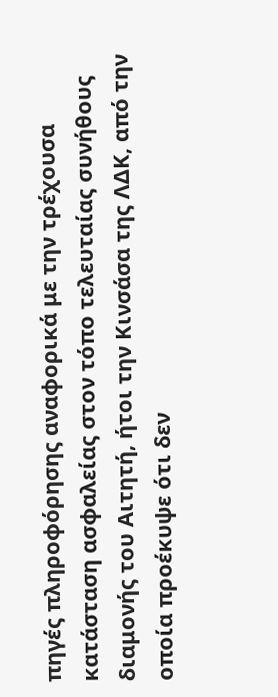πηγές πληροφόρησης αναφορικά με την τρέχουσα κατάσταση ασφαλείας στον τόπο τελευταίας συνήθους διαμονής του Αιτητή, ήτοι την Κινσάσα της ΛΔΚ, από την οποία προέκυψε ότι δεν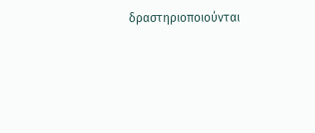δραστηριοποιούνται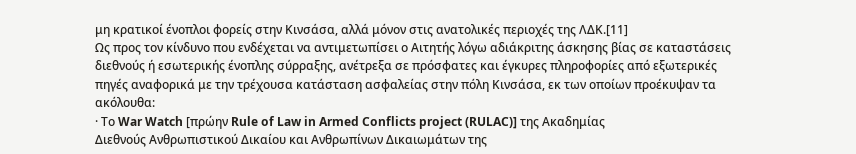μη κρατικοί ένοπλοι φορείς στην Κινσάσα, αλλά μόνον στις ανατολικές περιοχές της ΛΔΚ.[11]
Ως προς τον κίνδυνο που ενδέχεται να αντιμετωπίσει ο Αιτητής λόγω αδιάκριτης άσκησης βίας σε καταστάσεις διεθνούς ή εσωτερικής ένοπλης σύρραξης, ανέτρεξα σε πρόσφατες και έγκυρες πληροφορίες από εξωτερικές πηγές αναφορικά με την τρέχουσα κατάσταση ασφαλείας στην πόλη Κινσάσα, εκ των οποίων προέκυψαν τα ακόλουθα:
· Το War Watch [πρώην Rule of Law in Armed Conflicts project (RULAC)] της Ακαδημίας
Διεθνούς Ανθρωπιστικού Δικαίου και Ανθρωπίνων Δικαιωμάτων της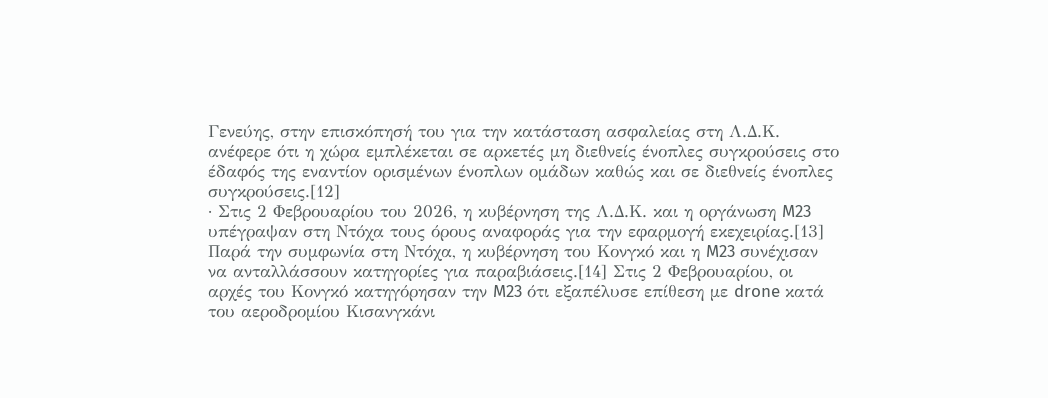Γενεύης, στην επισκόπησή του για την κατάσταση ασφαλείας στη Λ.Δ.Κ. ανέφερε ότι η χώρα εμπλέκεται σε αρκετές μη διεθνείς ένοπλες συγκρούσεις στο έδαφός της εναντίον ορισμένων ένοπλων ομάδων καθώς και σε διεθνείς ένοπλες συγκρούσεις.[12]
· Στις 2 Φεβρουαρίου του 2026, η κυβέρνηση της Λ.Δ.Κ. και η οργάνωση M23 υπέγραψαν στη Ντόχα τους όρους αναφοράς για την εφαρμογή εκεχειρίας.[13] Παρά την συμφωνία στη Ντόχα, η κυβέρνηση του Κονγκό και η M23 συνέχισαν να ανταλλάσσουν κατηγορίες για παραβιάσεις.[14] Στις 2 Φεβρουαρίου, οι αρχές του Κονγκό κατηγόρησαν την M23 ότι εξαπέλυσε επίθεση με drone κατά του αεροδρομίου Κισανγκάνι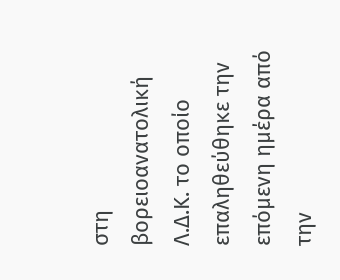στη βορειοανατολική Λ.Δ.Κ. το οποίο επαληθεύθηκε την επόμενη ημέρα από την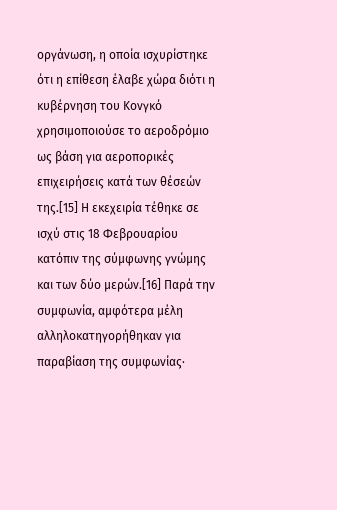οργάνωση, η οποία ισχυρίστηκε ότι η επίθεση έλαβε χώρα διότι η κυβέρνηση του Κονγκό χρησιμοποιούσε το αεροδρόμιο ως βάση για αεροπορικές επιχειρήσεις κατά των θέσεών της.[15] Η εκεχειρία τέθηκε σε ισχύ στις 18 Φεβρουαρίου κατόπιν της σύμφωνης γνώμης και των δύο μερών.[16] Παρά την συμφωνία, αμφότερα μέλη αλληλοκατηγορήθηκαν για παραβίαση της συμφωνίας∙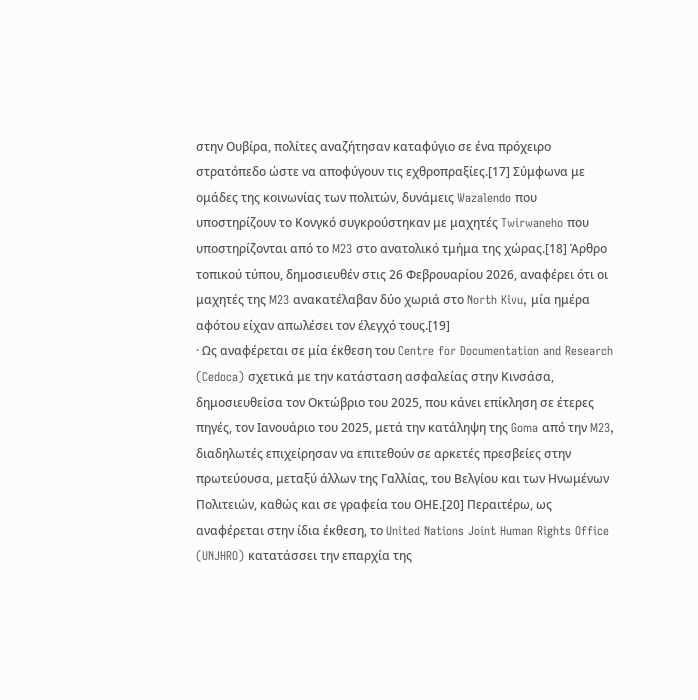στην Ουβίρα, πολίτες αναζήτησαν καταφύγιο σε ένα πρόχειρο στρατόπεδο ώστε να αποφύγουν τις εχθροπραξίες.[17] Σύμφωνα με ομάδες της κοινωνίας των πολιτών, δυνάμεις Wazalendo που υποστηρίζουν το Κονγκό συγκρούστηκαν με μαχητές Twirwaneho που υποστηρίζονται από το M23 στο ανατολικό τμήμα της χώρας.[18] Άρθρο τοπικού τύπου, δημοσιευθέν στις 26 Φεβρουαρίου 2026, αναφέρει ότι οι μαχητές της M23 ανακατέλαβαν δύο χωριά στο North Kivu, μία ημέρα αφότου είχαν απωλέσει τον έλεγχό τους.[19]
· Ως αναφέρεται σε μία έκθεση του Centre for Documentation and Research (Cedoca) σχετικά με την κατάσταση ασφαλείας στην Κινσάσα, δημοσιευθείσα τον Οκτώβριο του 2025, που κάνει επίκληση σε έτερες πηγές, τον Ιανουάριο του 2025, μετά την κατάληψη της Goma από την M23, διαδηλωτές επιχείρησαν να επιτεθούν σε αρκετές πρεσβείες στην πρωτεύουσα, μεταξύ άλλων της Γαλλίας, του Βελγίου και των Ηνωμένων Πολιτειών, καθώς και σε γραφεία του ΟΗΕ.[20] Περαιτέρω, ως αναφέρεται στην ίδια έκθεση, το United Nations Joint Human Rights Office (UNJHRO) κατατάσσει την επαρχία της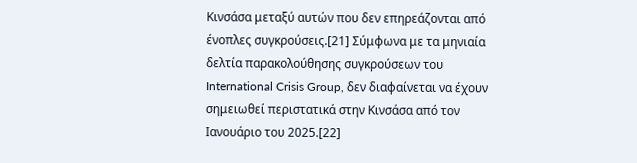Κινσάσα μεταξύ αυτών που δεν επηρεάζονται από ένοπλες συγκρούσεις.[21] Σύμφωνα με τα μηνιαία δελτία παρακολούθησης συγκρούσεων του International Crisis Group, δεν διαφαίνεται να έχουν σημειωθεί περιστατικά στην Κινσάσα από τον Ιανουάριο του 2025.[22]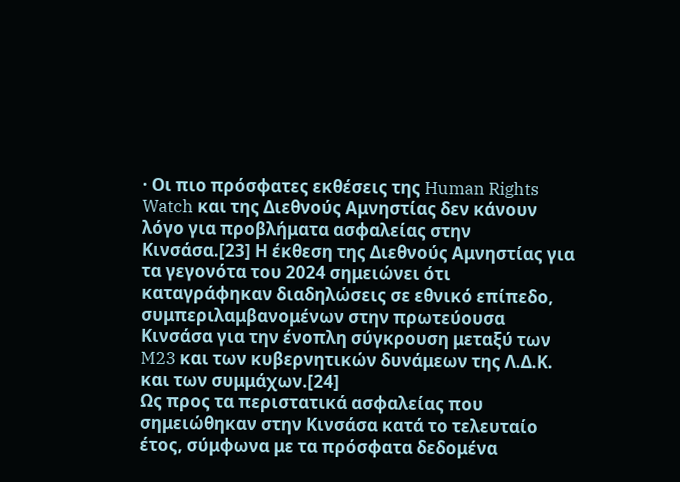· Οι πιο πρόσφατες εκθέσεις της Human Rights Watch και της Διεθνούς Αμνηστίας δεν κάνουν λόγο για προβλήματα ασφαλείας στην Κινσάσα.[23] Η έκθεση της Διεθνούς Αμνηστίας για τα γεγονότα του 2024 σημειώνει ότι καταγράφηκαν διαδηλώσεις σε εθνικό επίπεδο, συμπεριλαμβανομένων στην πρωτεύουσα Κινσάσα για την ένοπλη σύγκρουση μεταξύ των M23 και των κυβερνητικών δυνάμεων της Λ.Δ.Κ. και των συμμάχων.[24]
Ως προς τα περιστατικά ασφαλείας που σημειώθηκαν στην Κινσάσα κατά το τελευταίο έτος, σύμφωνα με τα πρόσφατα δεδομένα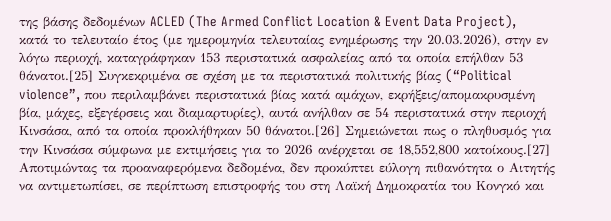της βάσης δεδομένων ACLED (The Armed Conflict Location & Event Data Project), κατά το τελευταίο έτος (με ημερομηνία τελευταίας ενημέρωσης την 20.03.2026), στην εν λόγω περιοχή, καταγράφηκαν 153 περιστατικά ασφαλείας από τα οποία επήλθαν 53 θάνατοι.[25] Συγκεκριμένα σε σχέση με τα περιστατικά πολιτικής βίας (“Political violence”, που περιλαμβάνει περιστατικά βίας κατά αμάχων, εκρήξεις/απομακρυσμένη βία, μάχες, εξεγέρσεις και διαμαρτυρίες), αυτά ανήλθαν σε 54 περιστατικά στην περιοχή Κινσάσα, από τα οποία προκλήθηκαν 50 θάνατοι.[26] Σημειώνεται πως ο πληθυσμός για την Κινσάσα σύμφωνα με εκτιμήσεις για το 2026 ανέρχεται σε 18,552,800 κατοίκους.[27]
Αποτιμώντας τα προαναφερόμενα δεδομένα, δεν προκύπτει εύλογη πιθανότητα ο Αιτητής να αντιμετωπίσει, σε περίπτωση επιστροφής του στη Λαϊκή Δημοκρατία του Κονγκό και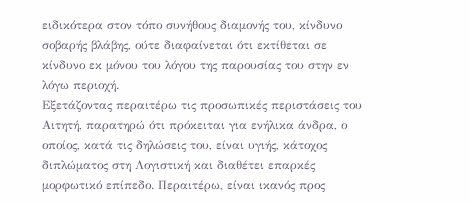ειδικότερα στον τόπο συνήθους διαμονής του, κίνδυνο σοβαρής βλάβης, ούτε διαφαίνεται ότι εκτίθεται σε κίνδυνο εκ μόνου του λόγου της παρουσίας του στην εν λόγω περιοχή.
Εξετάζοντας περαιτέρω τις προσωπικές περιστάσεις του Αιτητή, παρατηρώ ότι πρόκειται για ενήλικα άνδρα, ο οποίος, κατά τις δηλώσεις του, είναι υγιής, κάτοχος διπλώματος στη Λογιστική και διαθέτει επαρκές μορφωτικό επίπεδο. Περαιτέρω, είναι ικανός προς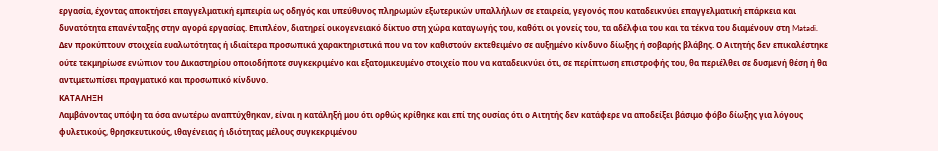εργασία, έχοντας αποκτήσει επαγγελματική εμπειρία ως οδηγός και υπεύθυνος πληρωμών εξωτερικών υπαλλήλων σε εταιρεία, γεγονός που καταδεικνύει επαγγελματική επάρκεια και δυνατότητα επανένταξης στην αγορά εργασίας. Επιπλέον, διατηρεί οικογενειακό δίκτυο στη χώρα καταγωγής του, καθότι οι γονείς του, τα αδέλφια του και τα τέκνα του διαμένουν στη Matadi. Δεν προκύπτουν στοιχεία ευαλωτότητας ή ιδιαίτερα προσωπικά χαρακτηριστικά που να τον καθιστούν εκτεθειμένο σε αυξημένο κίνδυνο δίωξης ή σοβαρής βλάβης. Ο Αιτητής δεν επικαλέστηκε ούτε τεκμηρίωσε ενώπιον του Δικαστηρίου οποιοδήποτε συγκεκριμένο και εξατομικευμένο στοιχείο που να καταδεικνύει ότι, σε περίπτωση επιστροφής του, θα περιέλθει σε δυσμενή θέση ή θα αντιμετωπίσει πραγματικό και προσωπικό κίνδυνο.
ΚΑΤΑΛΗΞΗ
Λαμβάνοντας υπόψη τα όσα ανωτέρω αναπτύχθηκαν, είναι η κατάληξή μου ότι ορθώς κρίθηκε και επί της ουσίας ότι ο Αιτητής δεν κατάφερε να αποδείξει βάσιμο φόβο δίωξης για λόγους φυλετικούς, θρησκευτικούς, ιθαγένειας ή ιδιότητας μέλους συγκεκριμένου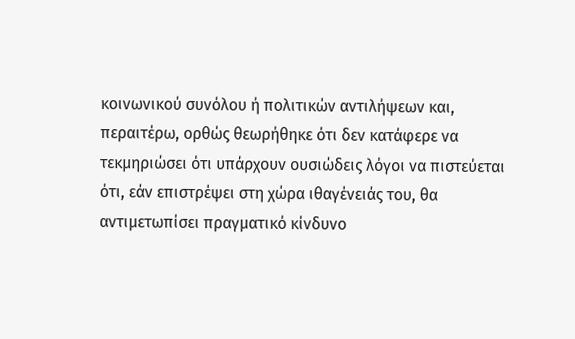κοινωνικού συνόλου ή πολιτικών αντιλήψεων και, περαιτέρω, ορθώς θεωρήθηκε ότι δεν κατάφερε να τεκμηριώσει ότι υπάρχουν ουσιώδεις λόγοι να πιστεύεται ότι, εάν επιστρέψει στη χώρα ιθαγένειάς του, θα αντιμετωπίσει πραγματικό κίνδυνο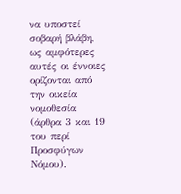να υποστεί σοβαρή βλάβη, ως αμφότερες αυτές οι έννοιες ορίζονται από την οικεία νομοθεσία (άρθρα 3 και 19 του περί Προσφύγων Νόμου).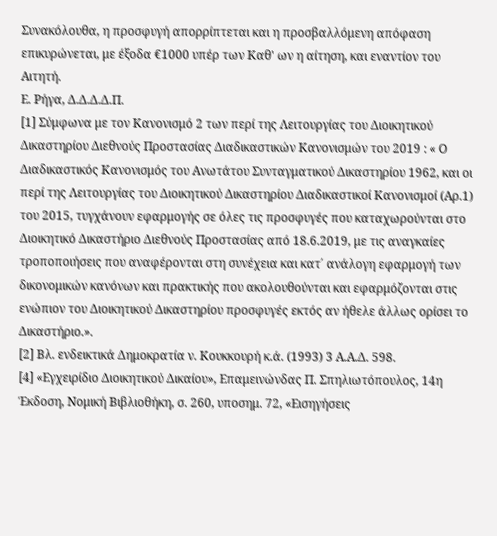Συνακόλουθα, η προσφυγή απορρίπτεται και η προσβαλλόμενη απόφαση επικυρώνεται, με έξοδα €1000 υπέρ των Καθ' ων η αίτηση, και εναντίον του Αιτητή.
Ε. Ρήγα, Δ.Δ.Δ.Δ.Π.
[1] Σύμφωνα με τον Κανονισμό 2 των περί της Λειτουργίας του Διοικητικού Δικαστηρίου Διεθνούς Προστασίας Διαδικαστικών Κανονισμών του 2019 : « Ο Διαδικαστικός Κανονισμός του Ανωτάτου Συνταγματικού Δικαστηρίου 1962, και οι περί της Λειτουργίας του Διοικητικού Δικαστηρίου Διαδικαστικοί Κανονισμοί (Αρ.1) του 2015, τυγχάνουν εφαρμογής σε όλες τις προσφυγές που καταχωρούνται στο Διοικητικό Δικαστήριο Διεθνούς Προστασίας από 18.6.2019, με τις αναγκαίες τροποποιήσεις που αναφέρονται στη συνέχεια και κατ΄ ανάλογη εφαρμογή των δικονομικών κανόνων και πρακτικής που ακολουθούνται και εφαρμόζονται στις ενώπιον του Διοικητικού Δικαστηρίου προσφυγές εκτός αν ήθελε άλλως ορίσει το Δικαστήριο.».
[2] Βλ. ενδεικτικά Δημοκρατία ν. Κουκκουρή κ.ά. (1993) 3 Α.Α.Δ. 598.
[4] «Εγχειρίδιο Διοικητικού Δικαίου», Επαμεινώνδας Π. Σπηλιωτόπουλος, 14η Έκδοση, Νομική Βιβλιοθήκη, σ. 260, υποσημ. 72, «Εισηγήσεις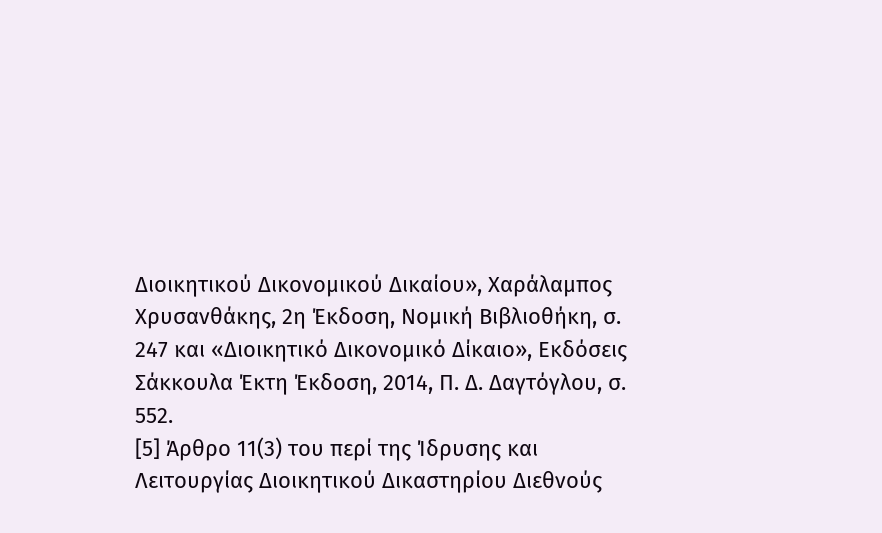Διοικητικού Δικονομικού Δικαίου», Χαράλαμπος Χρυσανθάκης, 2η Έκδοση, Νομική Βιβλιοθήκη, σ. 247 και «Διοικητικό Δικονομικό Δίκαιο», Εκδόσεις Σάκκουλα Έκτη Έκδοση, 2014, Π. Δ. Δαγτόγλου, σ. 552.
[5] Άρθρο 11(3) του περί της Ίδρυσης και Λειτουργίας Διοικητικού Δικαστηρίου Διεθνούς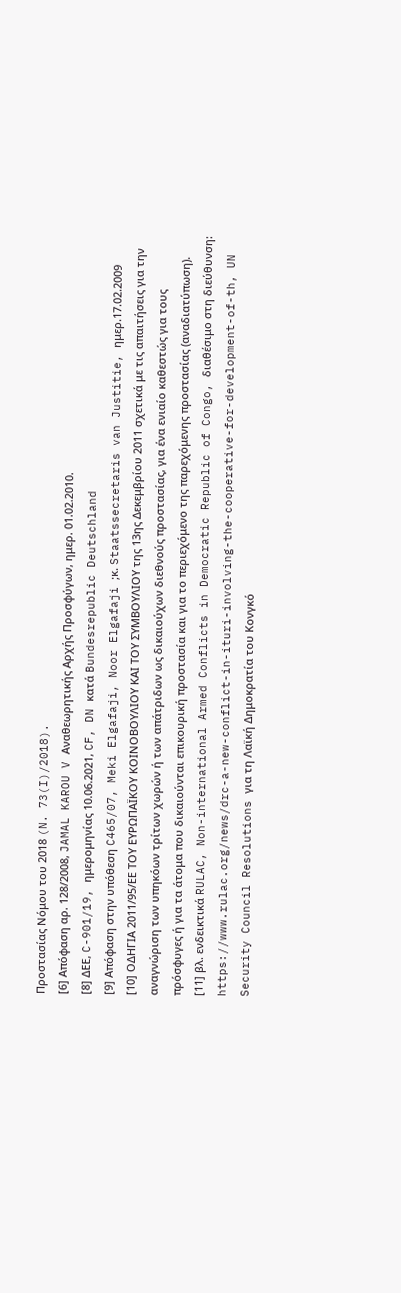Προστασίας Νόμου του 2018 (N. 73(I)/2018).
[6] Απόφαση αρ. 128/2008, JAMAL KAROU V Αναθεωρητικής Αρχής Προσφύγων, ημερ. 01.02.2010.
[8] ΔΕΕ, C-901/19, ημερομηνίας 10.06.2021, CF, DN κατά Bundesrepublic Deutschland
[9] Απόφαση στην υπόθεση C465/07, Meki Elgafaji, Noor Elgafaji ;κ. Staatssecretaris van Justitie, ημερ.17.02.2009
[10] ΟΔΗΓΙΑ 2011/95/ΕΕ ΤΟΥ ΕΥΡΩΠΑΪΚΟΥ ΚΟΙΝΟΒΟΥΛΙΟΥ ΚΑΙ ΤΟΥ ΣΥΜΒΟΥΛΙΟΥ της 13ης Δεκεμβρίου 2011 σχετικά με τις απαιτήσεις για την αναγνώριση των υπηκόων τρίτων χωρών ή των απάτριδων ως δικαιούχων διεθνούς προστασίας, για ένα ενιαίο καθεστώς για τους πρόσφυγες ή για τα άτομα που δικαιούνται επικουρική προστασία και για το περιεχόμενο της παρεχόμενης προστασίας (αναδιατύπωση).
[11] βλ. ενδεικτικά RULAC, Non-international Armed Conflicts in Democratic Republic of Congo, διαθέσιμο στη διεύθυνση: https://www.rulac.org/news/drc-a-new-conflict-in-ituri-involving-the-cooperative-for-development-of-th, UN Security Council Resolutions για τη Λαϊκή Δημοκρατία του Κονγκό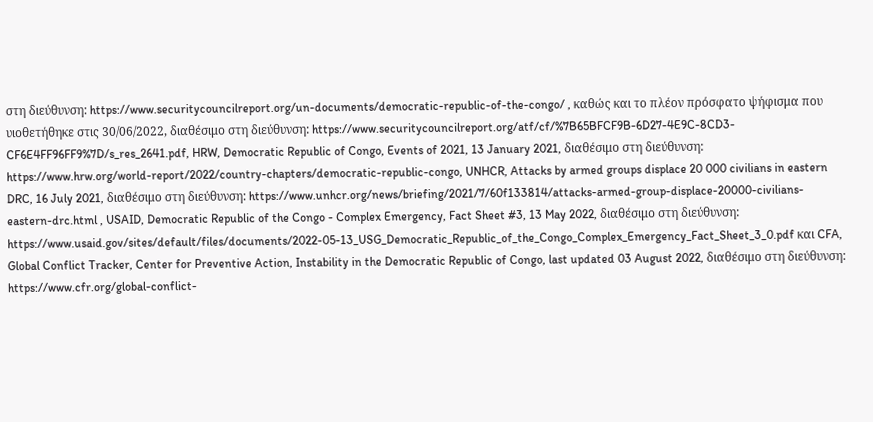στη διεύθυνση: https://www.securitycouncilreport.org/un-documents/democratic-republic-of-the-congo/ , καθώς και το πλέον πρόσφατο ψήφισμα που υιοθετήθηκε στις 30/06/2022, διαθέσιμο στη διεύθυνση: https://www.securitycouncilreport.org/atf/cf/%7B65BFCF9B-6D27-4E9C-8CD3-CF6E4FF96FF9%7D/s_res_2641.pdf, HRW, Democratic Republic of Congo, Events of 2021, 13 January 2021, διαθέσιμο στη διεύθυνση: https://www.hrw.org/world-report/2022/country-chapters/democratic-republic-congo, UNHCR, Attacks by armed groups displace 20 000 civilians in eastern DRC, 16 July 2021, διαθέσιμο στη διεύθυνση: https://www.unhcr.org/news/briefing/2021/7/60f133814/attacks-armed-group-displace-20000-civilians-eastern-drc.html , USAID, Democratic Republic of the Congo - Complex Emergency, Fact Sheet #3, 13 May 2022, διαθέσιμο στη διεύθυνση: https://www.usaid.gov/sites/default/files/documents/2022-05-13_USG_Democratic_Republic_of_the_Congo_Complex_Emergency_Fact_Sheet_3_0.pdf και CFA, Global Conflict Tracker, Center for Preventive Action, Instability in the Democratic Republic of Congo, last updated 03 August 2022, διαθέσιμο στη διεύθυνση: https://www.cfr.org/global-conflict-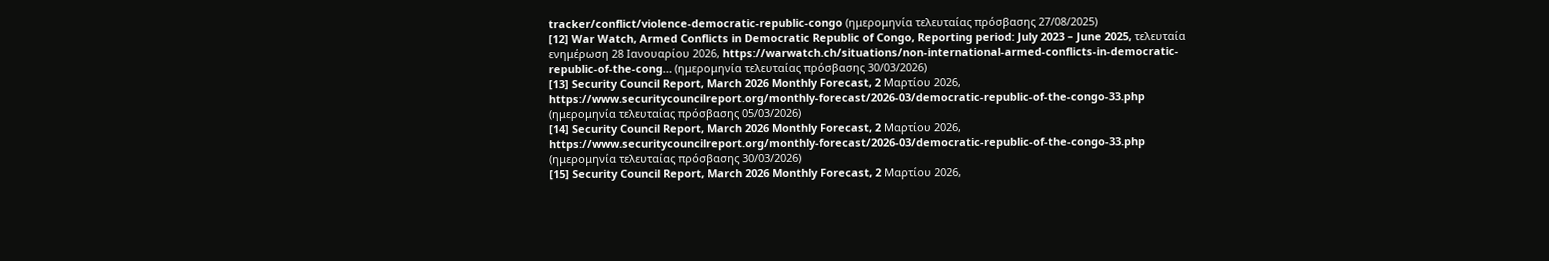tracker/conflict/violence-democratic-republic-congo (ημερομηνία τελευταίας πρόσβασης 27/08/2025)
[12] War Watch, Armed Conflicts in Democratic Republic of Congo, Reporting period: July 2023 – June 2025, τελευταία ενημέρωση 28 Ιανουαρίου 2026, https://warwatch.ch/situations/non-international-armed-conflicts-in-democratic-republic-of-the-cong… (ημερομηνία τελευταίας πρόσβασης 30/03/2026)
[13] Security Council Report, March 2026 Monthly Forecast, 2 Μαρτίου 2026, https://www.securitycouncilreport.org/monthly-forecast/2026-03/democratic-republic-of-the-congo-33.php (ημερομηνία τελευταίας πρόσβασης 05/03/2026)
[14] Security Council Report, March 2026 Monthly Forecast, 2 Μαρτίου 2026, https://www.securitycouncilreport.org/monthly-forecast/2026-03/democratic-republic-of-the-congo-33.php (ημερομηνία τελευταίας πρόσβασης 30/03/2026)
[15] Security Council Report, March 2026 Monthly Forecast, 2 Μαρτίου 2026,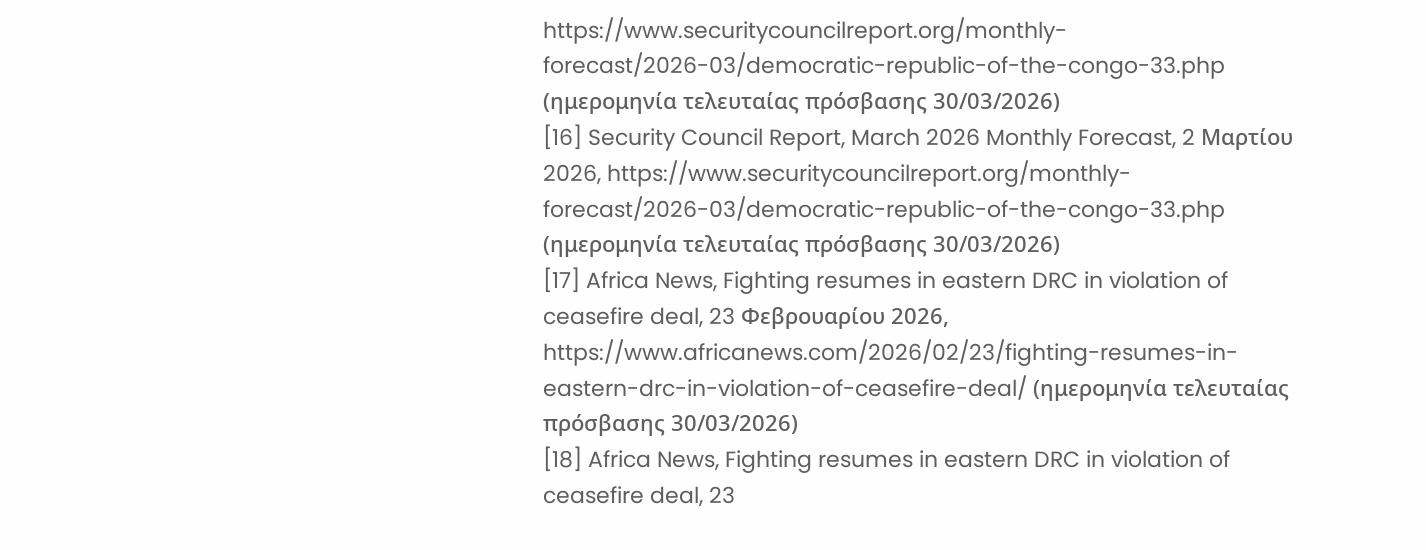https://www.securitycouncilreport.org/monthly-forecast/2026-03/democratic-republic-of-the-congo-33.php (ημερομηνία τελευταίας πρόσβασης 30/03/2026)
[16] Security Council Report, March 2026 Monthly Forecast, 2 Μαρτίου 2026, https://www.securitycouncilreport.org/monthly-forecast/2026-03/democratic-republic-of-the-congo-33.php (ημερομηνία τελευταίας πρόσβασης 30/03/2026)
[17] Africa News, Fighting resumes in eastern DRC in violation of ceasefire deal, 23 Φεβρουαρίου 2026, https://www.africanews.com/2026/02/23/fighting-resumes-in-eastern-drc-in-violation-of-ceasefire-deal/ (ημερομηνία τελευταίας πρόσβασης 30/03/2026)
[18] Africa News, Fighting resumes in eastern DRC in violation of ceasefire deal, 23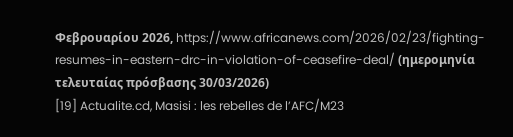Φεβρουαρίου 2026, https://www.africanews.com/2026/02/23/fighting-resumes-in-eastern-drc-in-violation-of-ceasefire-deal/ (ημερομηνία τελευταίας πρόσβασης 30/03/2026)
[19] Actualite.cd, Masisi : les rebelles de l’AFC/M23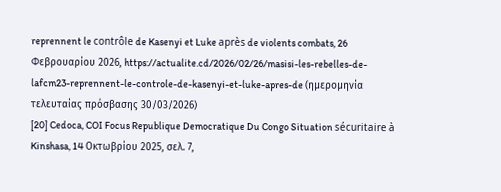reprennent le contrôle de Kasenyi et Luke après de violents combats, 26 Φεβρουαρίου 2026, https://actualite.cd/2026/02/26/masisi-les-rebelles-de-lafcm23-reprennent-le-controle-de-kasenyi-et-luke-apres-de (ημερομηνία τελευταίας πρόσβασης 30/03/2026)
[20] Cedoca, COI Focus Republique Democratique Du Congo Situation sécuritaire à Kinshasa, 14 Οκτωβρίου 2025, σελ. 7,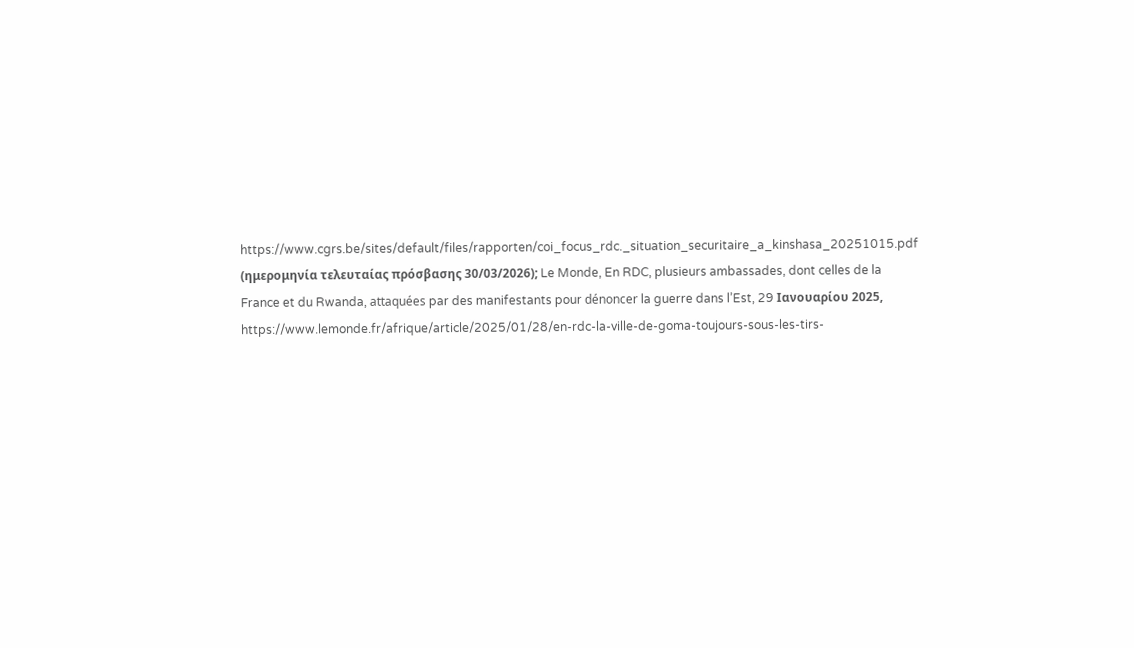https://www.cgrs.be/sites/default/files/rapporten/coi_focus_rdc._situation_securitaire_a_kinshasa_20251015.pdf (ημερομηνία τελευταίας πρόσβασης 30/03/2026); Le Monde, En RDC, plusieurs ambassades, dont celles de la France et du Rwanda, attaquées par des manifestants pour dénoncer la guerre dans l’Est, 29 Ιανουαρίου 2025, https://www.lemonde.fr/afrique/article/2025/01/28/en-rdc-la-ville-de-goma-toujours-sous-les-tirs-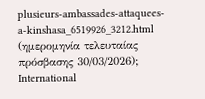plusieurs-ambassades-attaquees-a-kinshasa_6519926_3212.html (ημερομηνία τελευταίας πρόσβασης 30/03/2026); International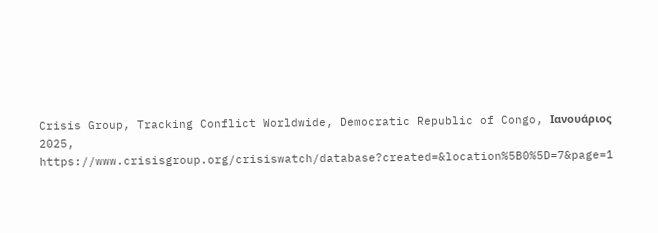Crisis Group, Tracking Conflict Worldwide, Democratic Republic of Congo, Ιανουάριος 2025, https://www.crisisgroup.org/crisiswatch/database?created=&location%5B0%5D=7&page=1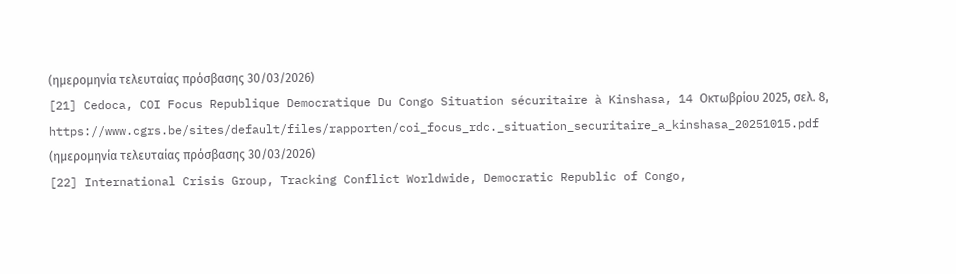(ημερομηνία τελευταίας πρόσβασης 30/03/2026)
[21] Cedoca, COI Focus Republique Democratique Du Congo Situation sécuritaire à Kinshasa, 14 Οκτωβρίου 2025, σελ. 8, https://www.cgrs.be/sites/default/files/rapporten/coi_focus_rdc._situation_securitaire_a_kinshasa_20251015.pdf (ημερομηνία τελευταίας πρόσβασης 30/03/2026)
[22] International Crisis Group, Tracking Conflict Worldwide, Democratic Republic of Congo,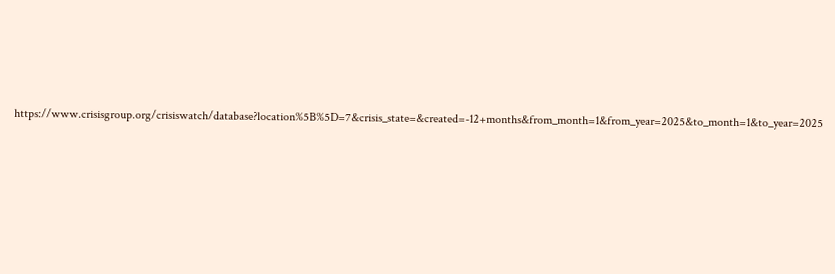https://www.crisisgroup.org/crisiswatch/database?location%5B%5D=7&crisis_state=&created=-12+months&from_month=1&from_year=2025&to_month=1&to_year=2025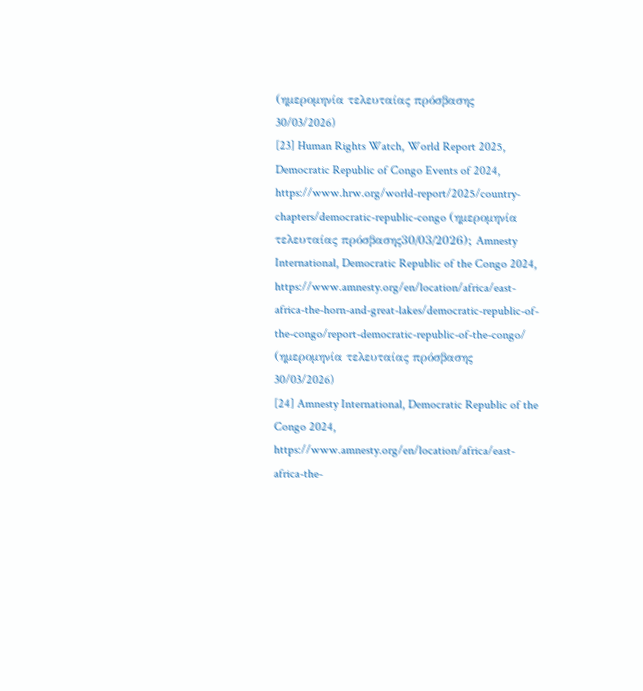(ημερομηνία τελευταίας πρόσβασης 30/03/2026)
[23] Human Rights Watch, World Report 2025, Democratic Republic of Congo Events of 2024, https://www.hrw.org/world-report/2025/country-chapters/democratic-republic-congo (ημερομηνία τελευταίας πρόσβασης30/03/2026); Amnesty International, Democratic Republic of the Congo 2024, https://www.amnesty.org/en/location/africa/east-africa-the-horn-and-great-lakes/democratic-republic-of-the-congo/report-democratic-republic-of-the-congo/ (ημερομηνία τελευταίας πρόσβασης 30/03/2026)
[24] Amnesty International, Democratic Republic of the Congo 2024, https://www.amnesty.org/en/location/africa/east-africa-the-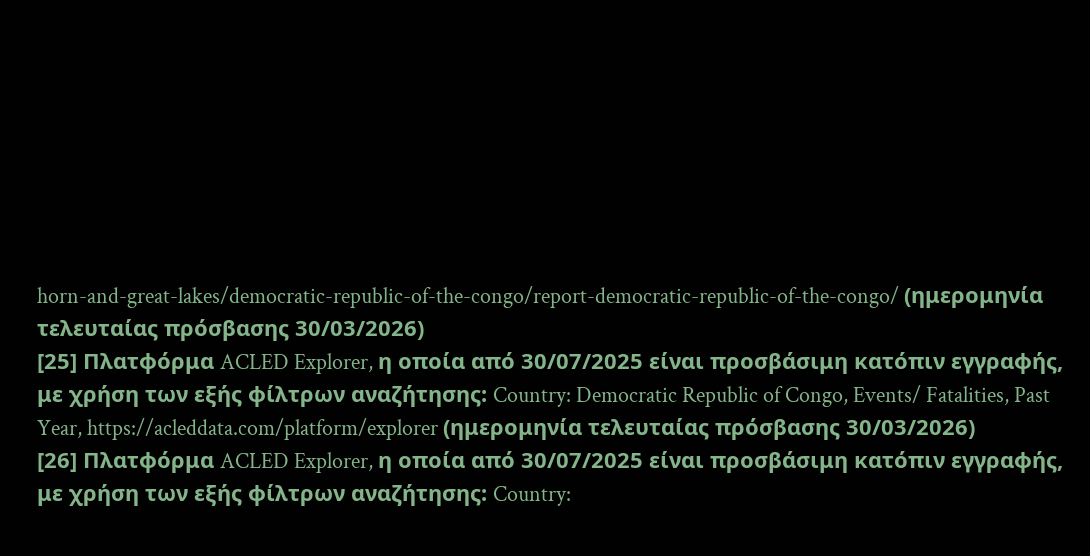horn-and-great-lakes/democratic-republic-of-the-congo/report-democratic-republic-of-the-congo/ (ημερομηνία τελευταίας πρόσβασης 30/03/2026)
[25] Πλατφόρμα ACLED Explorer, η οποία από 30/07/2025 είναι προσβάσιμη κατόπιν εγγραφής, με χρήση των εξής φίλτρων αναζήτησης: Country: Democratic Republic of Congo, Events/ Fatalities, Past Year, https://acleddata.com/platform/explorer (ημερομηνία τελευταίας πρόσβασης 30/03/2026)
[26] Πλατφόρμα ACLED Explorer, η οποία από 30/07/2025 είναι προσβάσιμη κατόπιν εγγραφής, με χρήση των εξής φίλτρων αναζήτησης: Country: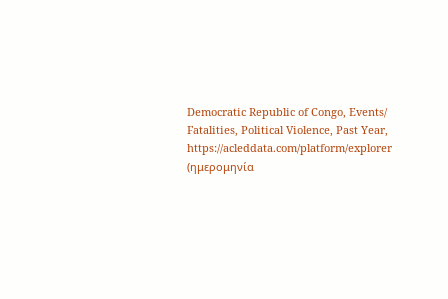Democratic Republic of Congo, Events/ Fatalities, Political Violence, Past Year, https://acleddata.com/platform/explorer (ημερομηνία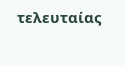τελευταίας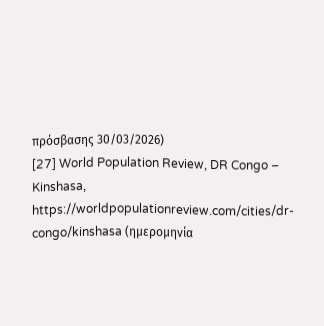πρόσβασης 30/03/2026)
[27] World Population Review, DR Congo – Kinshasa, https://worldpopulationreview.com/cities/dr-congo/kinshasa (ημερομηνία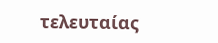τελευταίας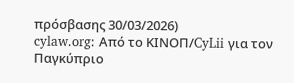πρόσβασης 30/03/2026)
cylaw.org: Από το ΚΙΝOΠ/CyLii για τον Παγκύπριο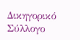Δικηγορικό Σύλλογο